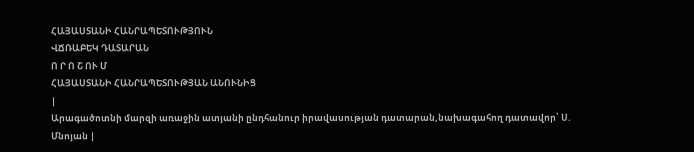ՀԱՅԱՍՏԱՆԻ ՀԱՆՐԱՊԵՏՈՒԹՅՈՒՆ
ՎՃՌԱԲԵԿ ԴԱՏԱՐԱՆ
Ո Ր Ո Շ ՈՒ Մ
ՀԱՅԱՍՏԱՆԻ ՀԱՆՐԱՊԵՏՈՒԹՅԱՆ ԱՆՈՒՆԻՑ
|
Արագածոտնի մարզի առաջին ատյանի ընդհանուր իրավասության դատարան,նախագահող դատավոր՝ Ս. Մնոյան |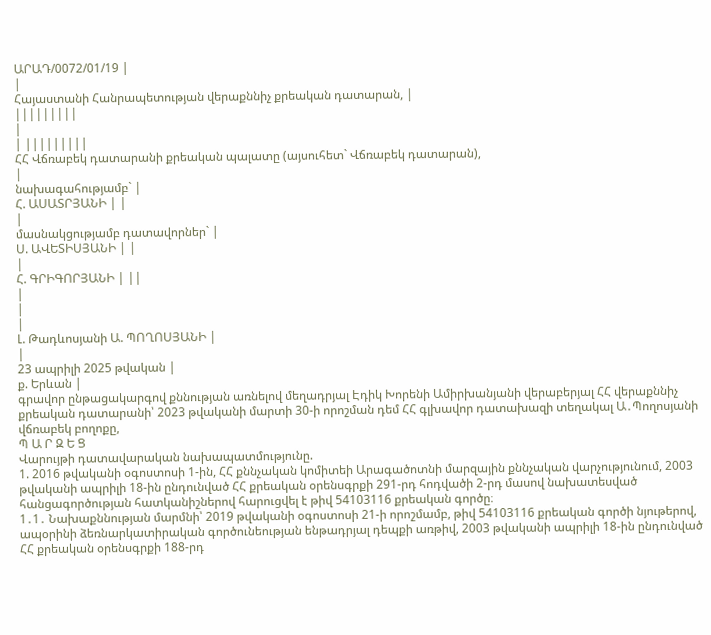ԱՐԱԴ/0072/01/19 |
|
Հայաստանի Հանրապետության վերաքննիչ քրեական դատարան, |
|||||||||
|
| |||||||||
ՀՀ Վճռաբեկ դատարանի քրեական պալատը (այսուհետ` Վճռաբեկ դատարան),
|
նախագահությամբ` |
Հ. ԱՍԱՏՐՅԱՆԻ | |
|
մասնակցությամբ դատավորներ` |
Ս. ԱՎԵՏԻՍՅԱՆԻ | |
|
Հ. ԳՐԻԳՈՐՅԱՆԻ | ||
|
|
|
Լ. Թադևոսյանի Ա. ՊՈՂՈՍՅԱՆԻ |
|
23 ապրիլի 2025 թվական |
ք. Երևան |
գրավոր ընթացակարգով քննության առնելով մեղադրյալ Էդիկ Խորենի Ամիրխանյանի վերաբերյալ ՀՀ վերաքննիչ քրեական դատարանի՝ 2023 թվականի մարտի 30-ի որոշման դեմ ՀՀ գլխավոր դատախազի տեղակալ Ա․Պողոսյանի վճռաբեկ բողոքը,
Պ Ա Ր Զ Ե Ց
Վարույթի դատավարական նախապատմությունը.
1. 2016 թվականի օգոստոսի 1-ին, ՀՀ քննչական կոմիտեի Արագածոտնի մարզային քննչական վարչությունում, 2003 թվականի ապրիլի 18-ին ընդունված ՀՀ քրեական օրենսգրքի 291-րդ հոդվածի 2-րդ մասով նախատեսված հանցագործության հատկանիշներով հարուցվել է թիվ 54103116 քրեական գործը։
1․1․ Նախաքննության մարմնի՝ 2019 թվականի օգոստոսի 21-ի որոշմամբ, թիվ 54103116 քրեական գործի նյութերով, ապօրինի ձեռնարկատիրական գործունեության ենթադրյալ դեպքի առթիվ, 2003 թվականի ապրիլի 18-ին ընդունված ՀՀ քրեական օրենսգրքի 188-րդ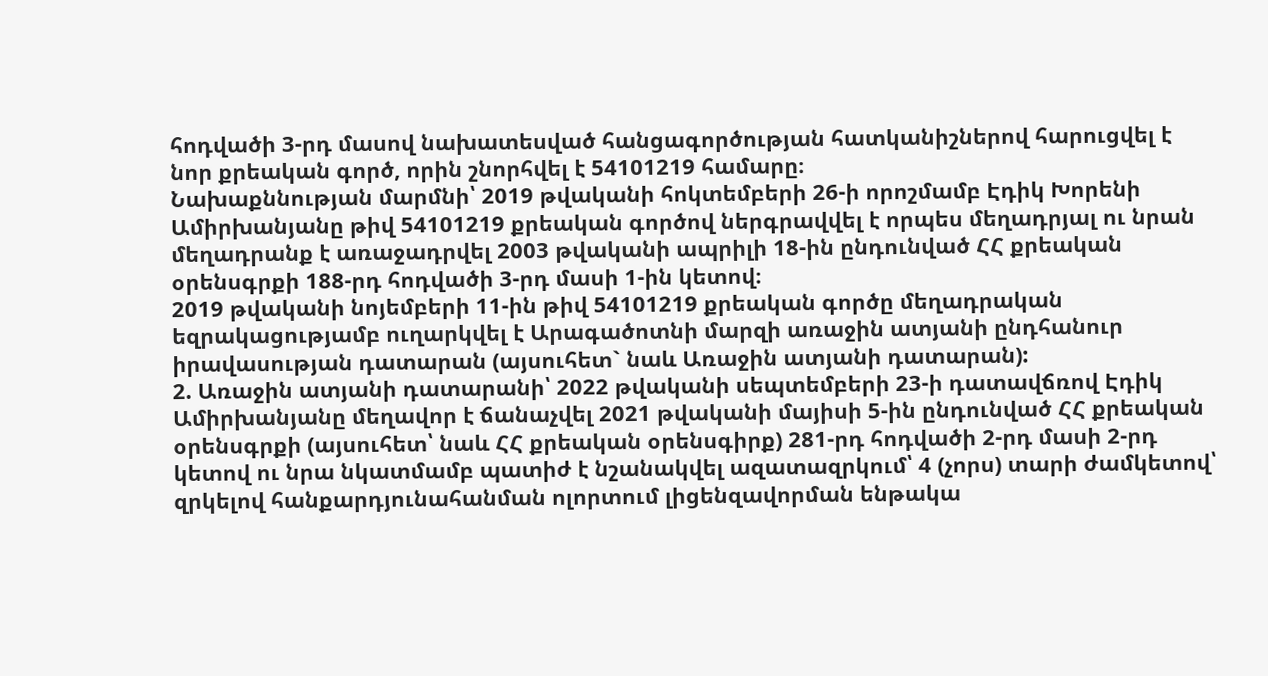հոդվածի 3-րդ մասով նախատեսված հանցագործության հատկանիշներով հարուցվել է նոր քրեական գործ, որին շնորհվել է 54101219 համարը։
Նախաքննության մարմնի՝ 2019 թվականի հոկտեմբերի 26-ի որոշմամբ Էդիկ Խորենի Ամիրխանյանը թիվ 54101219 քրեական գործով ներգրավվել է որպես մեղադրյալ ու նրան մեղադրանք է առաջադրվել 2003 թվականի ապրիլի 18-ին ընդունված ՀՀ քրեական օրենսգրքի 188-րդ հոդվածի 3-րդ մասի 1-ին կետով։
2019 թվականի նոյեմբերի 11-ին թիվ 54101219 քրեական գործը մեղադրական եզրակացությամբ ուղարկվել է Արագածոտնի մարզի առաջին ատյանի ընդհանուր իրավասության դատարան (այսուհետ` նաև Առաջին ատյանի դատարան):
2. Առաջին ատյանի դատարանի՝ 2022 թվականի սեպտեմբերի 23-ի դատավճռով Էդիկ Ամիրխանյանը մեղավոր է ճանաչվել 2021 թվականի մայիսի 5-ին ընդունված ՀՀ քրեական օրենսգրքի (այսուհետ՝ նաև ՀՀ քրեական օրենսգիրք) 281-րդ հոդվածի 2-րդ մասի 2-րդ կետով ու նրա նկատմամբ պատիժ է նշանակվել ազատազրկում՝ 4 (չորս) տարի ժամկետով՝ զրկելով հանքարդյունահանման ոլորտում լիցենզավորման ենթակա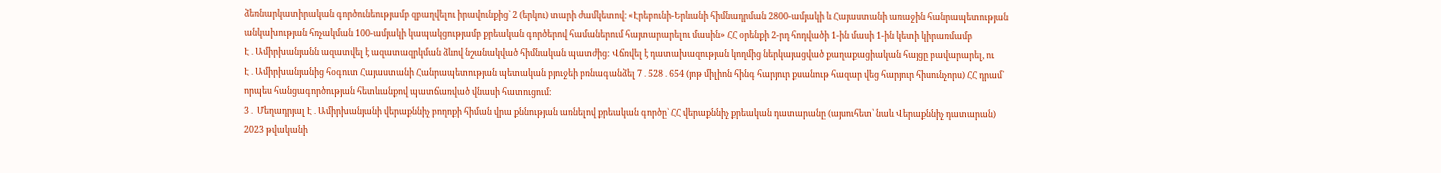ձեռնարկատիրական գործունեությամբ զբաղվելու իրավունքից` 2 (երկու) տարի ժամկետով։ «Էրեբունի-Երևանի հիմնադրման 2800-ամյակի և Հայաստանի առաջին հանրապետության անկախության հռչակման 100-ամյակի կապակցությամբ քրեական գործերով համաներում հայտարարելու մասին» ՀՀ օրենքի 2-րդ հոդվածի 1-ին մասի 1-ին կետի կիրառմամբ Է․Ամիրխանյանն ազատվել է ազատազրկման ձևով նշանակված հիմնական պատժից: Վճռվել է դատախազության կողմից ներկայացված քաղաքացիական հայցը բավարարել, ու Է․Ամիրխանյանից հօգուտ Հայաստանի Հանրապետության պետական բյուջեի բռնագանձել 7․528․654 (յոթ միլիոն հինգ հարյուր քսանութ հազար վեց հարյուր հիսունչորս) ՀՀ դրամ` որպես հանցագործության հետևանքով պատճառված վնասի հատուցում։
3․ Մեղադրյալ Է․Ամիրխանյանի վերաքննիչ բողոքի հիման վրա քննության առնելով քրեական գործը` ՀՀ վերաքննիչ քրեական դատարանը (այսուհետ՝ նաև Վերաքննիչ դատարան) 2023 թվականի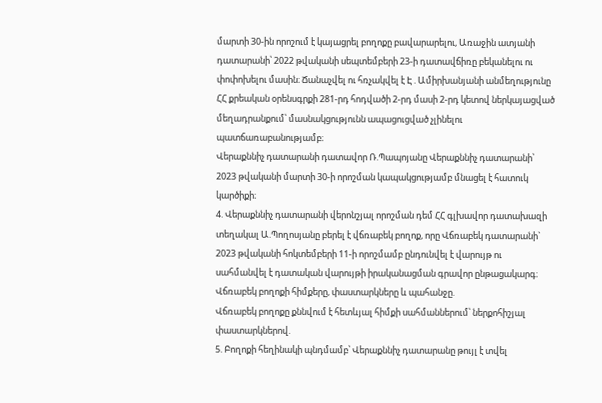մարտի 30-ին որոշում է կայացրել բողոքը բավարարելու, Առաջին ատյանի դատարանի՝ 2022 թվականի սեպտեմբերի 23-ի դատավճիռը բեկանելու ու փոփոխելու մասին։ Ճանաչվել ու հռչակվել է Է․Ամիրխանյանի անմեղությունը ՀՀ քրեական օրենսգրքի 281-րդ հոդվածի 2-րդ մասի 2-րդ կետով ներկայացված մեղադրանքում՝ մասնակցությունն ապացուցված չլինելու պատճառաբանությամբ։
Վերաքննիչ դատարանի դատավոր Ռ.Պապոյանը Վերաքննիչ դատարանի՝ 2023 թվականի մարտի 30-ի որոշման կապակցությամբ մնացել է հատուկ կարծիքի։
4. Վերաքննիչ դատարանի վերոնշյալ որոշման դեմ ՀՀ գլխավոր դատախազի տեղակալ Ա.Պողոսյանը բերել է վճռաբեկ բողոք, որը Վճռաբեկ դատարանի` 2023 թվականի հոկտեմբերի 11-ի որոշմամբ ընդունվել է վարույթ ու սահմանվել է դատական վարույթի իրականացման գրավոր ընթացակարգ։
Վճռաբեկ բողոքի հիմքերը, փաստարկները և պահանջը.
Վճռաբեկ բողոքը քննվում է հետևյալ հիմքի սահմաններում՝ ներքոհիշյալ փաստարկներով.
5. Բողոքի հեղինակի պնդմամբ՝ Վերաքննիչ դատարանը թույլ է տվել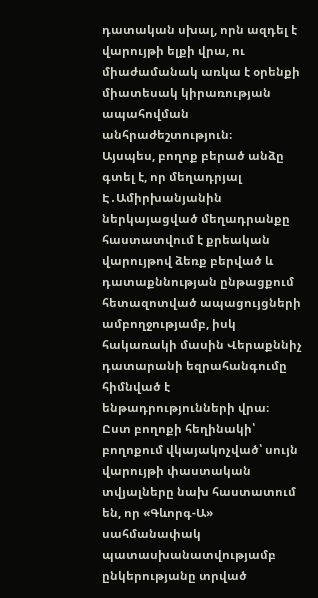դատական սխալ, որն ազդել է վարույթի ելքի վրա, ու միաժամանակ առկա է օրենքի միատեսակ կիրառության ապահովման անհրաժեշտություն։
Այսպես, բողոք բերած անձը գտել է, որ մեղադրյալ Է․Ամիրխանյանին ներկայացված մեղադրանքը հաստատվում է քրեական վարույթով ձեռք բերված և դատաքննության ընթացքում հետազոտված ապացույցների ամբողջությամբ, իսկ հակառակի մասին Վերաքննիչ դատարանի եզրահանգումը հիմնված է ենթադրությունների վրա։
Ըստ բողոքի հեղինակի՝ բողոքում վկայակոչված՝ սույն վարույթի փաստական տվյալները նախ հաստատում են, որ «Գևորգ-Ա» սահմանափակ պատասխանատվությամբ ընկերությանը տրված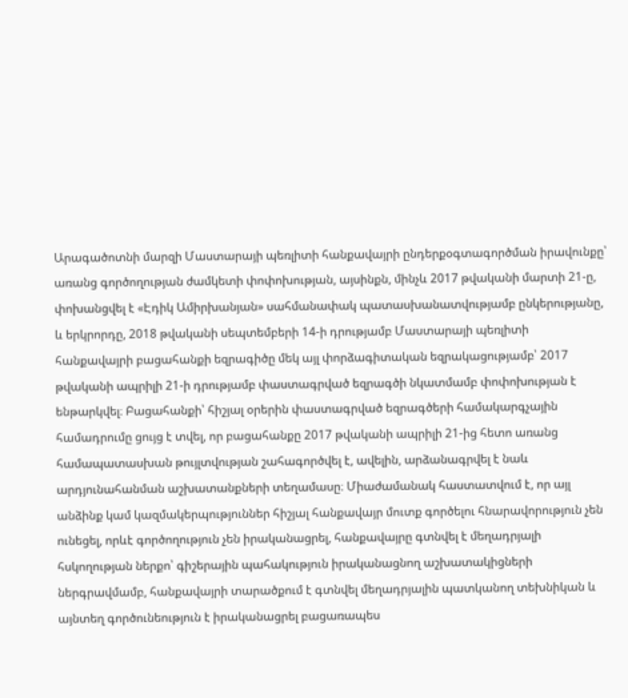Արագածոտնի մարզի Մաստարայի պեռլիտի հանքավայրի ընդերքօգտագործման իրավունքը՝ առանց գործողության ժամկետի փոփոխության, այսինքն, մինչև 2017 թվականի մարտի 21-ը, փոխանցվել է «Էդիկ Ամիրխանյան» սահմանափակ պատասխանատվությամբ ընկերությանը, և երկրորդը, 2018 թվականի սեպտեմբերի 14-ի դրությամբ Մաստարայի պեռլիտի հանքավայրի բացահանքի եզրագիծը մեկ այլ փորձագիտական եզրակացությամբ՝ 2017 թվականի ապրիլի 21-ի դրությամբ փաստագրված եզրագծի նկատմամբ փոփոխության է ենթարկվել։ Բացահանքի՝ հիշյալ օրերին փաստագրված եզրագծերի համակարգչային համադրումը ցույց է տվել, որ բացահանքը 2017 թվականի ապրիլի 21-ից հետո առանց համապատասխան թույլտվության շահագործվել է, ավելին, արձանագրվել է նաև արդյունահանման աշխատանքների տեղամասը։ Միաժամանակ հաստատվում է, որ այլ անձինք կամ կազմակերպություններ հիշյալ հանքավայր մուտք գործելու հնարավորություն չեն ունեցել, որևէ գործողություն չեն իրականացրել, հանքավայրը գտնվել է մեղադրյալի հսկողության ներքո՝ գիշերային պահակություն իրականացնող աշխատակիցների ներգրավմամբ, հանքավայրի տարածքում է գտնվել մեղադրյալին պատկանող տեխնիկան և այնտեղ գործունեություն է իրականացրել բացառապես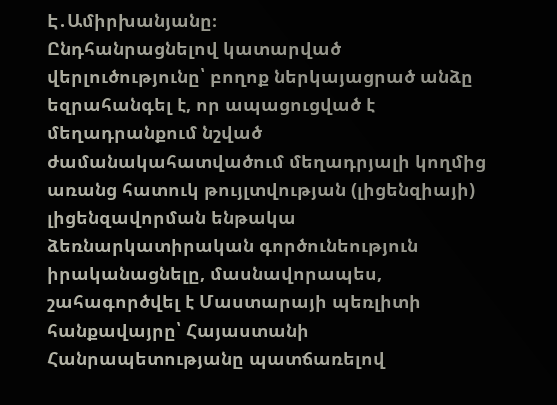Է․Ամիրխանյանը։
Ընդհանրացնելով կատարված վերլուծությունը՝ բողոք ներկայացրած անձը եզրահանգել է, որ ապացուցված է մեղադրանքում նշված ժամանակահատվածում մեղադրյալի կողմից առանց հատուկ թույլտվության (լիցենզիայի) լիցենզավորման ենթակա ձեռնարկատիրական գործունեություն իրականացնելը, մասնավորապես, շահագործվել է Մաստարայի պեռլիտի հանքավայրը՝ Հայաստանի Հանրապետությանը պատճառելով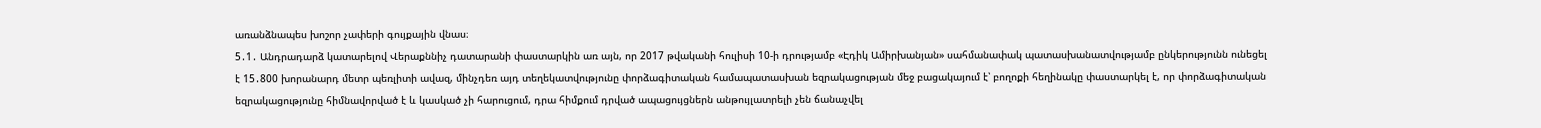առանձնապես խոշոր չափերի գույքային վնաս։
5․1․ Անդրադարձ կատարելով Վերաքննիչ դատարանի փաստարկին առ այն, որ 2017 թվականի հուլիսի 10-ի դրությամբ «Էդիկ Ամիրխանյան» սահմանափակ պատասխանատվությամբ ընկերությունն ունեցել է 15․800 խորանարդ մետր պեռլիտի ավազ, մինչդեռ այդ տեղեկատվությունը փորձագիտական համապատասխան եզրակացության մեջ բացակայում է՝ բողոքի հեղինակը փաստարկել է, որ փորձագիտական եզրակացությունը հիմնավորված է և կասկած չի հարուցում, դրա հիմքում դրված ապացույցներն անթույլատրելի չեն ճանաչվել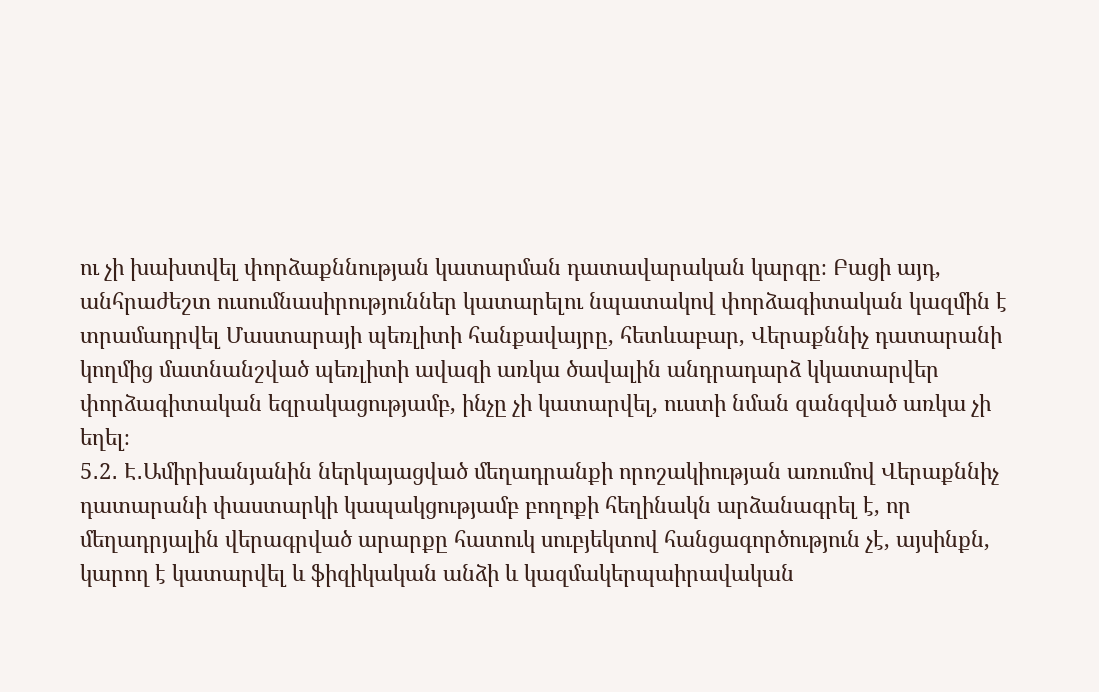ու չի խախտվել փորձաքննության կատարման դատավարական կարգը։ Բացի այդ, անհրաժեշտ ուսումնասիրություններ կատարելու նպատակով փորձագիտական կազմին է տրամադրվել Մաստարայի պեռլիտի հանքավայրը, հետևաբար, Վերաքննիչ դատարանի կողմից մատնանշված պեռլիտի ավազի առկա ծավալին անդրադարձ կկատարվեր փորձագիտական եզրակացությամբ, ինչը չի կատարվել, ուստի նման զանգված առկա չի եղել։
5․2․ Է․Ամիրխանյանին ներկայացված մեղադրանքի որոշակիության առումով Վերաքննիչ դատարանի փաստարկի կապակցությամբ բողոքի հեղինակն արձանագրել է, որ մեղադրյալին վերագրված արարքը հատուկ սուբյեկտով հանցագործություն չէ, այսինքն, կարող է կատարվել և ֆիզիկական անձի և կազմակերպաիրավական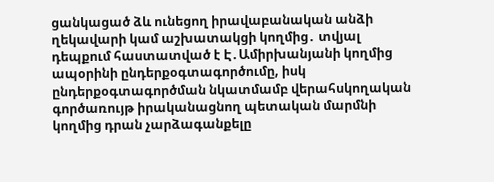ցանկացած ձև ունեցող իրավաբանական անձի ղեկավարի կամ աշխատակցի կողմից․ տվյալ դեպքում հաստատված է Է․Ամիրխանյանի կողմից ապօրինի ընդերքօգտագործումը, իսկ ընդերքօգտագործման նկատմամբ վերահսկողական գործառույթ իրականացնող պետական մարմնի կողմից դրան չարձագանքելը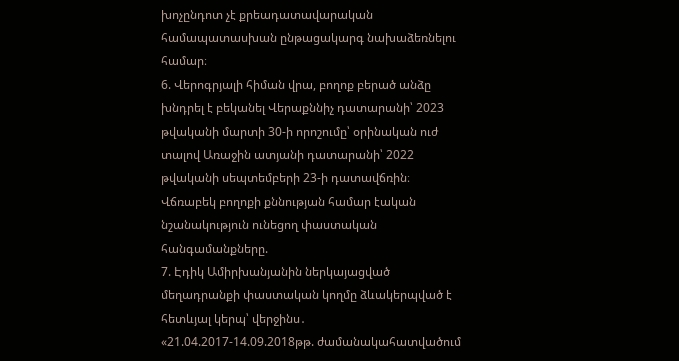խոչընդոտ չէ քրեադատավարական համապատասխան ընթացակարգ նախաձեռնելու համար։
6. Վերոգրյալի հիման վրա, բողոք բերած անձը խնդրել է բեկանել Վերաքննիչ դատարանի՝ 2023 թվականի մարտի 30-ի որոշումը՝ օրինական ուժ տալով Առաջին ատյանի դատարանի՝ 2022 թվականի սեպտեմբերի 23-ի դատավճռին։
Վճռաբեկ բողոքի քննության համար էական նշանակություն ունեցող փաստական հանգամանքները.
7. Էդիկ Ամիրխանյանին ներկայացված մեղադրանքի փաստական կողմը ձևակերպված է հետևյալ կերպ՝ վերջինս․ «21.04.2017-14.09.2018թթ. ժամանակահատվածում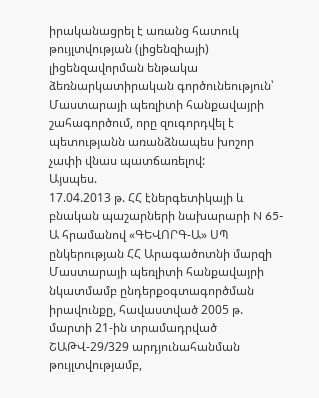իրականացրել է առանց հատուկ թույլտվության (լիցենզիայի) լիցենզավորման ենթակա ձեռնարկատիրական գործունեություն՝ Մաստարայի պեռլիտի հանքավայրի շահագործում, որը զուգորդվել է պետությանն առանձնապես խոշոր չափի վնաս պատճառելով:
Այսպես.
17.04.2013 թ. ՀՀ էներգետիկայի և բնական պաշարների նախարարի N 65-Ա հրամանով «ԳԵՎՈՐԳ-Ա» ՍՊ ընկերության ՀՀ Արագածոտնի մարզի Մաստարայի պեռլիտի հանքավայրի նկատմամբ ընդերքօգտագործման իրավունքը, հավաստված 2005 թ. մարտի 21-ին տրամադրված ՇԱԹՎ-29/329 արդյունահանման թույլտվությամբ,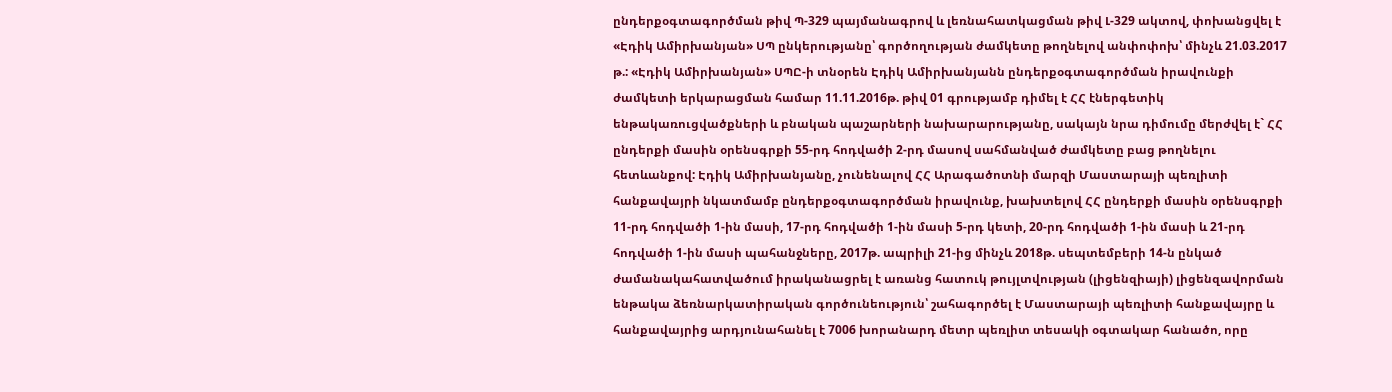ընդերքօգտագործման թիվ Պ-329 պայմանագրով և լեռնահատկացման թիվ Լ-329 ակտով, փոխանցվել է «Էդիկ Ամիրխանյան» ՍՊ ընկերությանը՝ գործողության ժամկետը թողնելով անփոփոխ՝ մինչև 21.03.2017 թ.: «Էդիկ Ամիրխանյան» ՍՊԸ-ի տնօրեն Էդիկ Ամիրխանյանն ընդերքօգտագործման իրավունքի ժամկետի երկարացման համար 11.11.2016թ. թիվ 01 գրությամբ դիմել է ՀՀ էներգետիկ ենթակառուցվածքների և բնական պաշարների նախարարությանը, սակայն նրա դիմումը մերժվել է` ՀՀ ընդերքի մասին օրենսգրքի 55-րդ հոդվածի 2-րդ մասով սահմանված ժամկետը բաց թողնելու հետևանքով: Էդիկ Ամիրխանյանը, չունենալով ՀՀ Արագածոտնի մարզի Մաստարայի պեռլիտի հանքավայրի նկատմամբ ընդերքօգտագործման իրավունք, խախտելով ՀՀ ընդերքի մասին օրենսգրքի 11-րդ հոդվածի 1-ին մասի, 17-րդ հոդվածի 1-ին մասի 5-րդ կետի, 20-րդ հոդվածի 1-ին մասի և 21-րդ հոդվածի 1-ին մասի պահանջները, 2017թ. ապրիլի 21-ից մինչև 2018թ. սեպտեմբերի 14-ն ընկած ժամանակահատվածում իրականացրել է առանց հատուկ թույլտվության (լիցենզիայի) լիցենզավորման ենթակա ձեռնարկատիրական գործունեություն՝ շահագործել է Մաստարայի պեռլիտի հանքավայրը և հանքավայրից արդյունահանել է 7006 խորանարդ մետր պեռլիտ տեսակի օգտակար հանածո, որը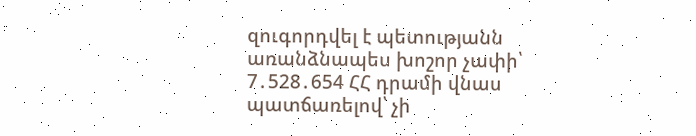զուգորդվել է պետությանն առանձնապես խոշոր չափի՝ 7․528․654 ՀՀ դրամի վնաս պատճառելով՝ չի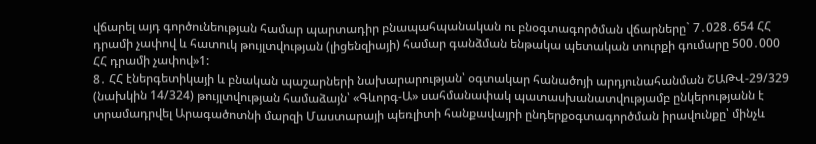վճարել այդ գործունեության համար պարտադիր բնապահպանական ու բնօգտագործման վճարները` 7․028․654 ՀՀ դրամի չափով և հատուկ թույլտվության (լիցենզիայի) համար գանձման ենթակա պետական տուրքի գումարը 500․000 ՀՀ դրամի չափով»1:
8․ ՀՀ էներգետիկայի և բնական պաշարների նախարարության՝ օգտակար հանածոյի արդյունահանման ՇԱԹՎ-29/329 (նախկին 14/324) թույլտվության համաձայն՝ «Գևորգ-Ա» սահմանափակ պատասխանատվությամբ ընկերությանն է տրամադրվել Արագածոտնի մարզի Մաստարայի պեռլիտի հանքավայրի ընդերքօգտագործման իրավունքը՝ մինչև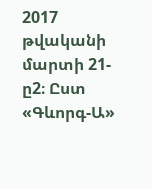2017 թվականի մարտի 21-ը2։ Ըստ «Գևորգ-Ա»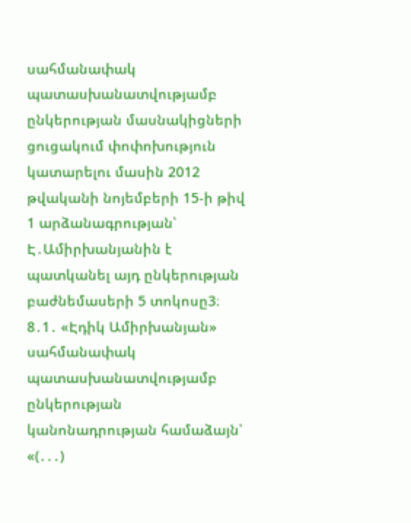սահմանափակ պատասխանատվությամբ ընկերության մասնակիցների ցուցակում փոփոխություն կատարելու մասին 2012 թվականի նոյեմբերի 15-ի թիվ 1 արձանագրության՝ Է․Ամիրխանյանին է պատկանել այդ ընկերության բաժնեմասերի 5 տոկոսը3։
8․1․ «Էդիկ Ամիրխանյան» սահմանափակ պատասխանատվությամբ ընկերության կանոնադրության համաձայն՝ «(․․․)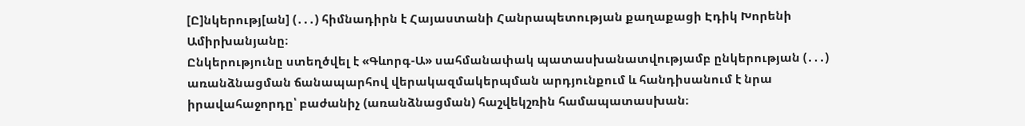[Ը]նկերությ[ան] (․․․) հիմնադիրն է Հայաստանի Հանրապետության քաղաքացի Էդիկ Խորենի Ամիրխանյանը։
Ընկերությունը ստեղծվել է «Գևորգ-Ա» սահմանափակ պատասխանատվությամբ ընկերության (․․․) առանձնացման ճանապարհով վերակազմակերպման արդյունքում և հանդիսանում է նրա իրավահաջորդը՝ բաժանիչ (առանձնացման) հաշվեկշռին համապատասխան։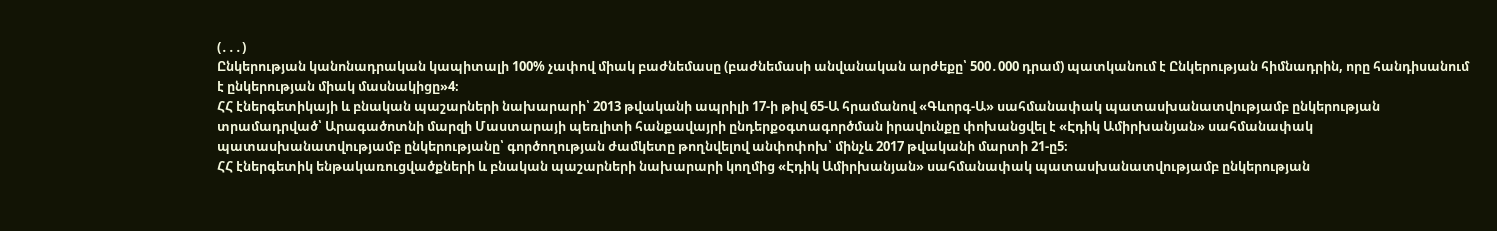(․․․)
Ընկերության կանոնադրական կապիտալի 100% չափով միակ բաժնեմասը (բաժնեմասի անվանական արժեքը՝ 500․000 դրամ) պատկանում է Ընկերության հիմնադրին, որը հանդիսանում է ընկերության միակ մասնակիցը»4։
ՀՀ էներգետիկայի և բնական պաշարների նախարարի՝ 2013 թվականի ապրիլի 17-ի թիվ 65-Ա հրամանով «Գևորգ-Ա» սահմանափակ պատասխանատվությամբ ընկերության տրամադրված՝ Արագածոտնի մարզի Մաստարայի պեռլիտի հանքավայրի ընդերքօգտագործման իրավունքը փոխանցվել է «Էդիկ Ամիրխանյան» սահմանափակ պատասխանատվությամբ ընկերությանը՝ գործողության ժամկետը թողնվելով անփոփոխ՝ մինչև 2017 թվականի մարտի 21-ը5։
ՀՀ էներգետիկ ենթակառուցվածքների և բնական պաշարների նախարարի կողմից «Էդիկ Ամիրխանյան» սահմանափակ պատասխանատվությամբ ընկերության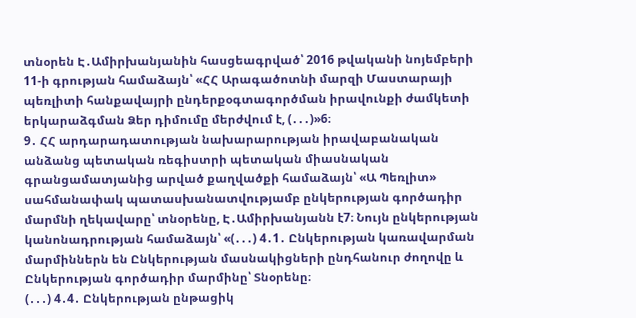տնօրեն Է․Ամիրխանյանին հասցեագրված՝ 2016 թվականի նոյեմբերի 11-ի գրության համաձայն՝ «ՀՀ Արագածոտնի մարզի Մաստարայի պեռլիտի հանքավայրի ընդերքօգտագործման իրավունքի ժամկետի երկարաձգման Ձեր դիմումը մերժվում է, (․․․)»6։
9․ ՀՀ արդարադատության նախարարության իրավաբանական անձանց պետական ռեգիստրի պետական միասնական գրանցամատյանից արված քաղվածքի համաձայն՝ «Ա Պեռլիտ» սահմանափակ պատասխանատվությամբ ընկերության գործադիր մարմնի ղեկավարը՝ տնօրենը, Է․Ամիրխանյանն է7։ Նույն ընկերության կանոնադրության համաձայն՝ «(․․․) 4․1․ Ընկերության կառավարման մարմիններն են Ընկերության մասնակիցների ընդհանուր ժողովը և Ընկերության գործադիր մարմինը՝ Տնօրենը։
(․․․) 4․4․ Ընկերության ընթացիկ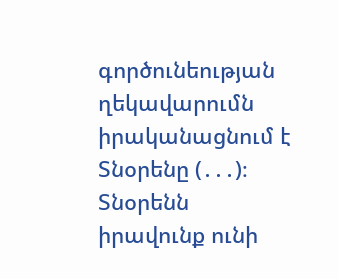գործունեության ղեկավարումն իրականացնում է Տնօրենը (․․․)։
Տնօրենն իրավունք ունի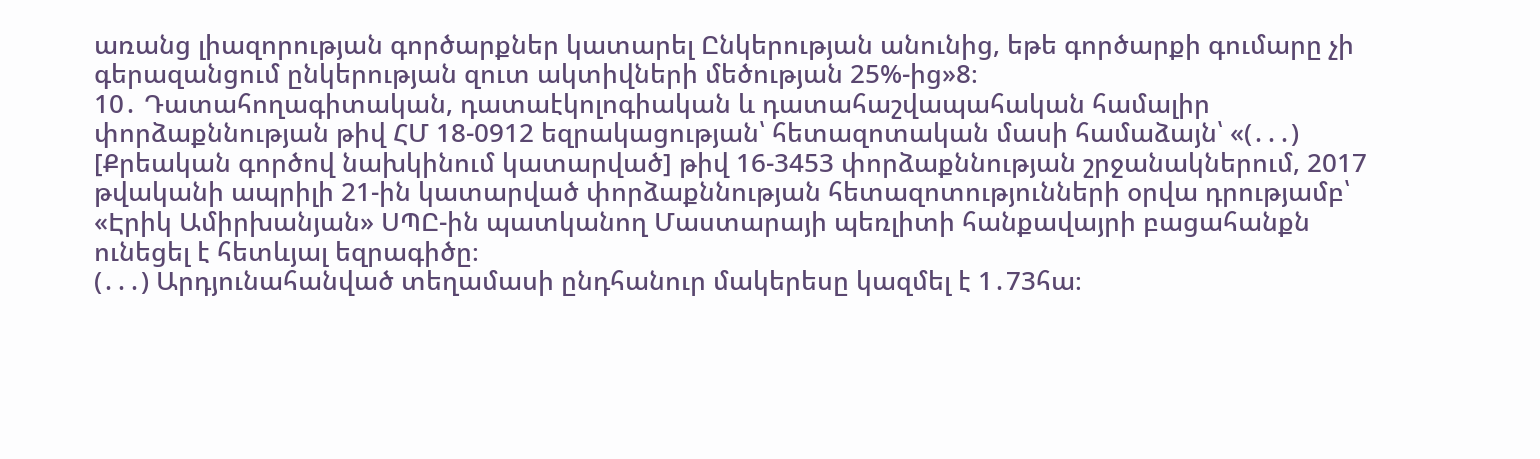առանց լիազորության գործարքներ կատարել Ընկերության անունից, եթե գործարքի գումարը չի գերազանցում ընկերության զուտ ակտիվների մեծության 25%-ից»8։
10․ Դատահողագիտական, դատաէկոլոգիական և դատահաշվապահական համալիր փորձաքննության թիվ ՀՄ 18-0912 եզրակացության՝ հետազոտական մասի համաձայն՝ «(․․․) [Քրեական գործով նախկինում կատարված] թիվ 16-3453 փորձաքննության շրջանակներում, 2017 թվականի ապրիլի 21-ին կատարված փորձաքննության հետազոտությունների օրվա դրությամբ՝ «Էրիկ Ամիրխանյան» ՍՊԸ-ին պատկանող Մաստարայի պեռլիտի հանքավայրի բացահանքն ունեցել է հետևյալ եզրագիծը։
(․․․) Արդյունահանված տեղամասի ընդհանուր մակերեսը կազմել է 1․73հա։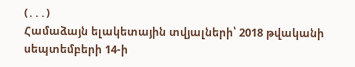(․․․)
Համաձայն ելակետային տվյալների՝ 2018 թվականի սեպտեմբերի 14-ի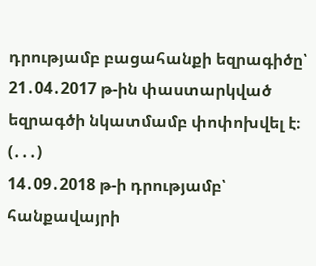դրությամբ բացահանքի եզրագիծը՝ 21․04․2017 թ-ին փաստարկված եզրագծի նկատմամբ փոփոխվել է։
(․․․)
14․09․2018 թ-ի դրությամբ՝ հանքավայրի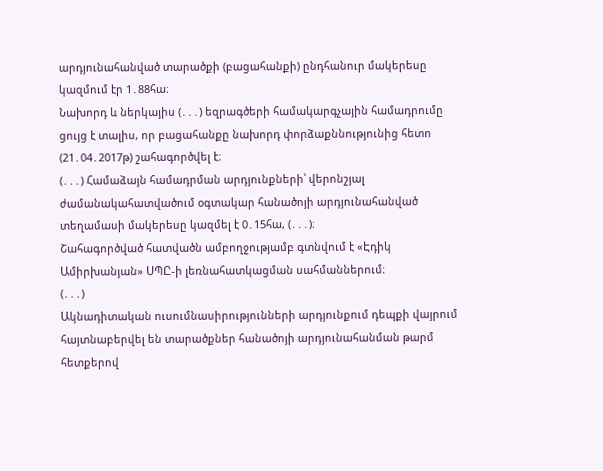արդյունահանված տարածքի (բացահանքի) ընդհանուր մակերեսը կազմում էր 1․88հա։
Նախորդ և ներկայիս (․․․) եզրագծերի համակարգչային համադրումը ցույց է տալիս, որ բացահանքը նախորդ փորձաքննությունից հետո (21․04․2017թ) շահագործվել է։
(․․․) Համաձայն համադրման արդյունքների՝ վերոնշյալ ժամանակահատվածում օգտակար հանածոյի արդյունահանված տեղամասի մակերեսը կազմել է 0․15հա, (․․․)։
Շահագործված հատվածն ամբողջությամբ գտնվում է «Էդիկ Ամիրխանյան» ՍՊԸ-ի լեռնահատկացման սահմաններում։
(․․․)
Ակնադիտական ուսումնասիրությունների արդյունքում դեպքի վայրում հայտնաբերվել են տարածքներ հանածոյի արդյունահանման թարմ հետքերով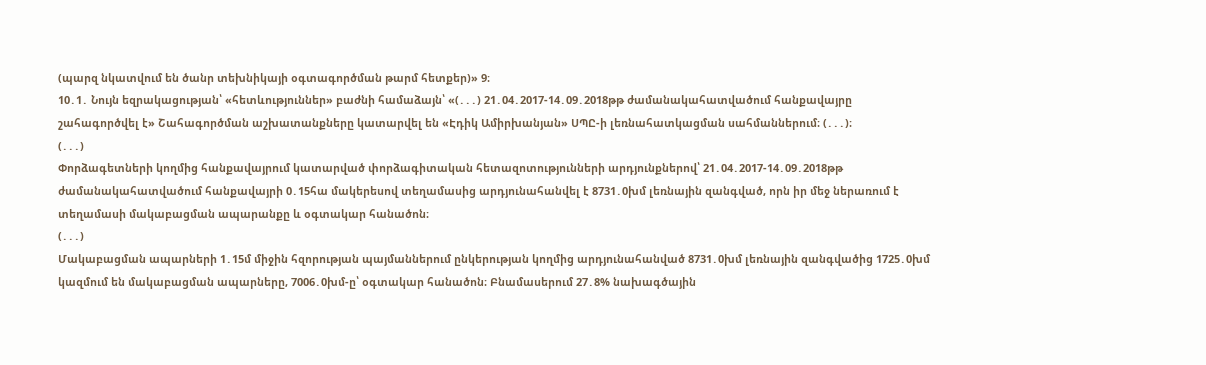(պարզ նկատվում են ծանր տեխնիկայի օգտագործման թարմ հետքեր)» 9։
10․1․ Նույն եզրակացության՝ «հետևություններ» բաժնի համաձայն՝ «(․․․) 21․04․2017-14․09․2018թթ ժամանակահատվածում հանքավայրը շահագործվել է» Շահագործման աշխատանքները կատարվել են «Էդիկ Ամիրխանյան» ՍՊԸ-ի լեռնահատկացման սահմաններում։ (․․․)։
(․․․)
Փորձագետների կողմից հանքավայրում կատարված փորձագիտական հետազոտությունների արդյունքներով՝ 21․04․2017-14․09․2018թթ ժամանակահատվածում հանքավայրի 0․15հա մակերեսով տեղամասից արդյունահանվել է 8731․0խմ լեռնային զանգված, որն իր մեջ ներառում է տեղամասի մակաբացման ապարանքը և օգտակար հանածոն։
(․․․)
Մակաբացման ապարների 1․15մ միջին հզորության պայմաններում ընկերության կողմից արդյունահանված 8731․0խմ լեռնային զանգվածից 1725․0խմ կազմում են մակաբացման ապարները, 7006․0խմ-ը՝ օգտակար հանածոն։ Բնամասերում 27․8% նախագծային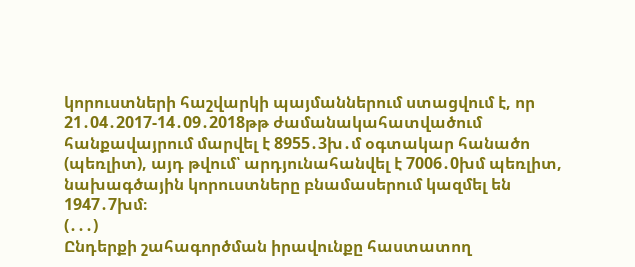կորուստների հաշվարկի պայմաններում ստացվում է, որ 21․04․2017-14․09․2018թթ ժամանակահատվածում հանքավայրում մարվել է 8955․3խ․մ օգտակար հանածո (պեռլիտ), այդ թվում՝ արդյունահանվել է 7006․0խմ պեռլիտ, նախագծային կորուստները բնամասերում կազմել են 1947․7խմ։
(․․․)
Ընդերքի շահագործման իրավունքը հաստատող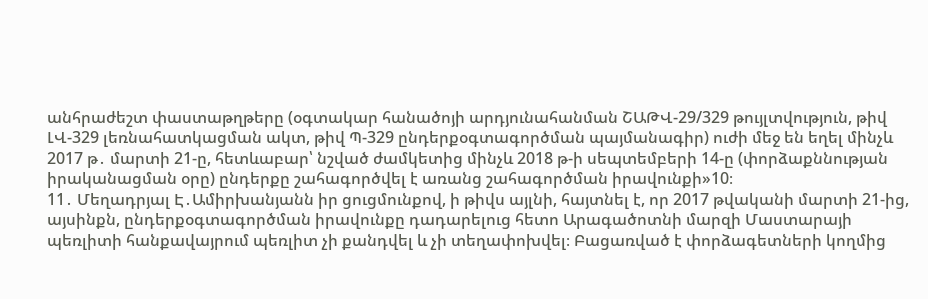անհրաժեշտ փաստաթղթերը (օգտակար հանածոյի արդյունահանման ՇԱԹՎ-29/329 թույլտվություն, թիվ ԼՎ-329 լեռնահատկացման ակտ, թիվ Պ-329 ընդերքօգտագործման պայմանագիր) ուժի մեջ են եղել մինչև 2017 թ․ մարտի 21-ը, հետևաբար՝ նշված ժամկետից մինչև 2018 թ-ի սեպտեմբերի 14-ը (փորձաքննության իրականացման օրը) ընդերքը շահագործվել է առանց շահագործման իրավունքի»10։
11․ Մեղադրյալ Է․Ամիրխանյանն իր ցուցմունքով, ի թիվս այլնի, հայտնել է, որ 2017 թվականի մարտի 21-ից, այսինքն, ընդերքօգտագործման իրավունքը դադարելուց հետո Արագածոտնի մարզի Մաստարայի պեռլիտի հանքավայրում պեռլիտ չի քանդվել և չի տեղափոխվել։ Բացառված է փորձագետների կողմից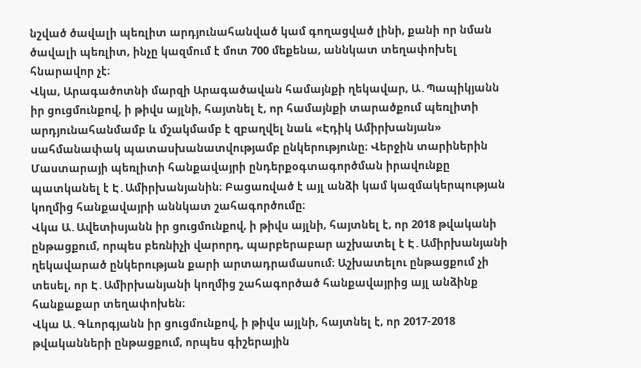նշված ծավալի պեռլիտ արդյունահանված կամ գողացված լինի, քանի որ նման ծավալի պեռլիտ, ինչը կազմում է մոտ 700 մեքենա, աննկատ տեղափոխել հնարավոր չէ։
Վկա, Արագածոտնի մարզի Արագածավան համայնքի ղեկավար, Ա․Պապիկյանն իր ցուցմունքով, ի թիվս այլնի, հայտնել է, որ համայնքի տարածքում պեռլիտի արդյունահանմամբ և մշակմամբ է զբաղվել նաև «Էդիկ Ամիրխանյան» սահմանափակ պատասխանատվությամբ ընկերությունը։ Վերջին տարիներին Մաստարայի պեռլիտի հանքավայրի ընդերքօգտագործման իրավունքը պատկանել է Է․Ամիրխանյանին։ Բացառված է այլ անձի կամ կազմակերպության կողմից հանքավայրի աննկատ շահագործումը։
Վկա Ա․Ավետիսյանն իր ցուցմունքով, ի թիվս այլնի, հայտնել է, որ 2018 թվականի ընթացքում, որպես բեռնիչի վարորդ, պարբերաբար աշխատել է Է․Ամիրխանյանի ղեկավարած ընկերության քարի արտադրամասում։ Աշխատելու ընթացքում չի տեսել, որ Է․Ամիրխանյանի կողմից շահագործած հանքավայրից այլ անձինք հանքաքար տեղափոխեն։
Վկա Ա․Գևորգյանն իր ցուցմունքով, ի թիվս այլնի, հայտնել է, որ 2017-2018 թվականների ընթացքում, որպես գիշերային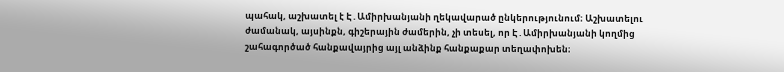պահակ, աշխատել է Է․Ամիրխանյանի ղեկավարած ընկերությունում։ Աշխատելու ժամանակ, այսինքն, գիշերային ժամերին, չի տեսել, որ Է․Ամիրխանյանի կողմից շահագործած հանքավայրից այլ անձինք հանքաքար տեղափոխեն։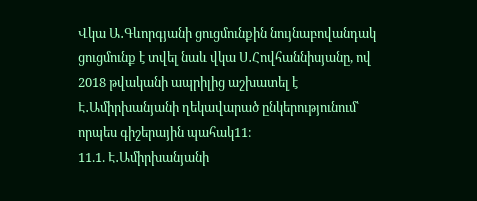Վկա Ա․Գևորգյանի ցուցմունքին նույնաբովանդակ ցուցմունք է տվել նաև վկա Ս․Հովհաննիսյանը, ով 2018 թվականի ապրիլից աշխատել է Է․Ամիրխանյանի ղեկավարած ընկերությունում՝ որպես գիշերային պահակ11։
11.1. Է․Ամիրխանյանի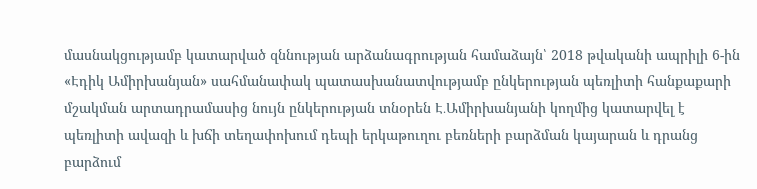մասնակցությամբ կատարված զննության արձանագրության համաձայն՝ 2018 թվականի ապրիլի 6-ին «Էդիկ Ամիրխանյան» սահմանափակ պատասխանատվությամբ ընկերության պեռլիտի հանքաքարի մշակման արտադրամասից նույն ընկերության տնօրեն Է․Ամիրխանյանի կողմից կատարվել է պեռլիտի ավազի և խճի տեղափոխում դեպի երկաթուղու բեռների բարձման կայարան և դրանց բարձում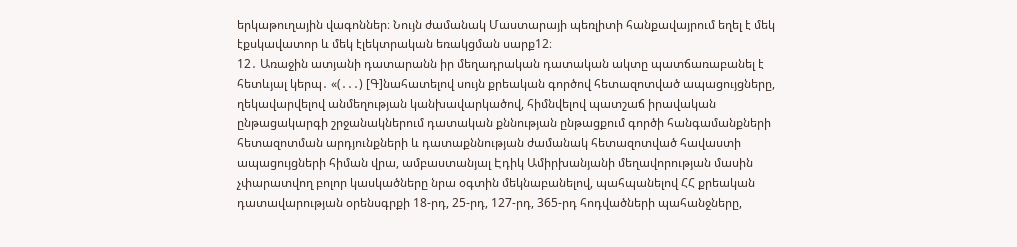երկաթուղային վագոններ։ Նույն ժամանակ Մաստարայի պեռլիտի հանքավայրում եղել է մեկ էքսկավատոր և մեկ էլեկտրական եռակցման սարք12։
12․ Առաջին ատյանի դատարանն իր մեղադրական դատական ակտը պատճառաբանել է հետևյալ կերպ․ «(․․․) [Գ]նահատելով սույն քրեական գործով հետազոտված ապացույցները, ղեկավարվելով անմեղության կանխավարկածով, հիմնվելով պատշաճ իրավական ընթացակարգի շրջանակներում դատական քննության ընթացքում գործի հանգամանքների հետազոտման արդյունքների և դատաքննության ժամանակ հետազոտված հավաստի ապացույցների հիման վրա, ամբաստանյալ Էդիկ Ամիրխանյանի մեղավորության մասին չփարատվող բոլոր կասկածները նրա օգտին մեկնաբանելով, պահպանելով ՀՀ քրեական դատավարության օրենսգրքի 18-րդ, 25-րդ, 127-րդ, 365-րդ հոդվածների պահանջները,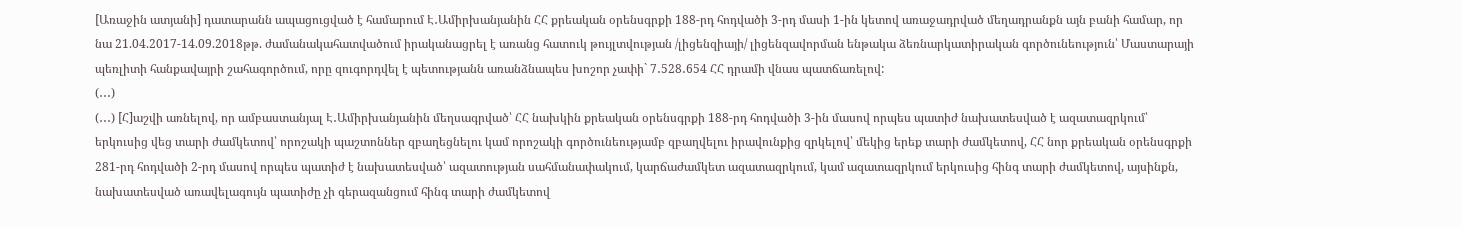[Առաջին ատյանի] դատարանն ապացուցված է համարում Է․Ամիրխանյանին ՀՀ քրեական օրենսգրքի 188-րդ հոդվածի 3-րդ մասի 1-ին կետով առաջադրված մեղադրանքն այն բանի համար, որ նա 21.04.2017-14.09.2018թթ. ժամանակահատվածում իրականացրել է առանց հատուկ թույլտվության /լիցենզիայի/ լիցենզավորման ենթակա ձեռնարկատիրական գործունեություն՝ Մաստարայի պեռլիտի հանքավայրի շահագործում, որը զուգորդվել է պետությանն առանձնապես խոշոր չափի` 7․528․654 ՀՀ դրամի վնաս պատճառելով:
(․․․)
(․․․) [Հ]աշվի առնելով, որ ամբաստանյալ Է․Ամիրխանյանին մեղսագրված՝ ՀՀ նախկին քրեական օրենսգրքի 188-րդ հոդվածի 3-ին մասով որպես պատիժ նախատեսված է ազատազրկում՝ երկուսից վեց տարի ժամկետով՝ որոշակի պաշտոններ զբաղեցնելու կամ որոշակի գործունեությամբ զբաղվելու իրավունքից զրկելով՝ մեկից երեք տարի ժամկետով, ՀՀ նոր քրեական օրենսգրքի 281-րդ հոդվածի 2-րդ մասով որպես պատիժ է նախատեսված՝ ազատության սահմանափակում, կարճաժամկետ ազատազրկում, կամ ազատազրկում երկուսից հինգ տարի ժամկետով, այսինքն, նախատեսված առավելագույն պատիժը չի գերազանցում հինգ տարի ժամկետով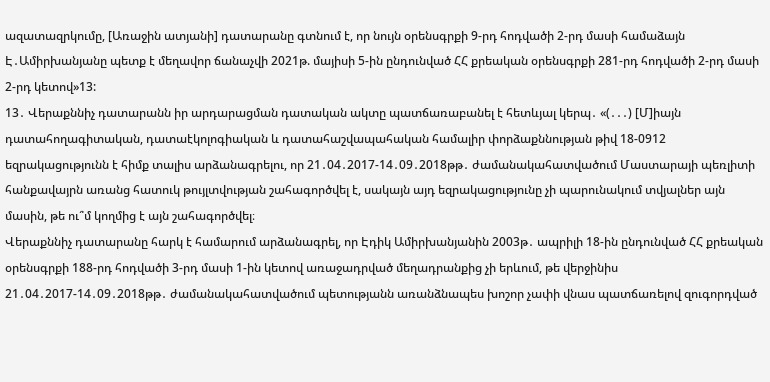ազատազրկումը, [Առաջին ատյանի] դատարանը գտնում է, որ նույն օրենսգրքի 9-րդ հոդվածի 2-րդ մասի համաձայն Է․Ամիրխանյանը պետք է մեղավոր ճանաչվի 2021թ. մայիսի 5-ին ընդունված ՀՀ քրեական օրենսգրքի 281-րդ հոդվածի 2-րդ մասի 2-րդ կետով»13:
13․ Վերաքննիչ դատարանն իր արդարացման դատական ակտը պատճառաբանել է հետևյալ կերպ․ «(․․․) [Մ]իայն դատահողագիտական, դատաէկոլոգիական և դատահաշվապահական համալիր փորձաքննության թիվ 18-0912 եզրակացությունն է հիմք տալիս արձանագրելու, որ 21․04․2017-14․09․2018թթ․ ժամանակահատվածում Մաստարայի պեռլիտի հանքավայրն առանց հատուկ թույլտվության շահագործվել է, սակայն այդ եզրակացությունը չի պարունակում տվյալներ այն մասին, թե ու՞մ կողմից է այն շահագործվել։
Վերաքննիչ դատարանը հարկ է համարում արձանագրել, որ Էդիկ Ամիրխանյանին 2003թ․ ապրիլի 18-ին ընդունված ՀՀ քրեական օրենսգրքի 188-րդ հոդվածի 3-րդ մասի 1-ին կետով առաջադրված մեղադրանքից չի երևում, թե վերջինիս 21․04․2017-14․09․2018թթ․ ժամանակահատվածում պետությանն առանձնապես խոշոր չափի վնաս պատճառելով զուգորդված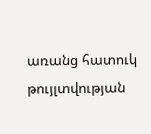առանց հատուկ թույլտվության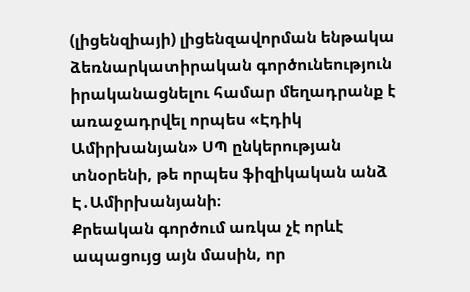(լիցենզիայի) լիցենզավորման ենթակա ձեռնարկատիրական գործունեություն իրականացնելու համար մեղադրանք է առաջադրվել որպես «Էդիկ Ամիրխանյան» ՍՊ ընկերության տնօրենի, թե որպես ֆիզիկական անձ Է․Ամիրխանյանի։
Քրեական գործում առկա չէ որևէ ապացույց այն մասին, որ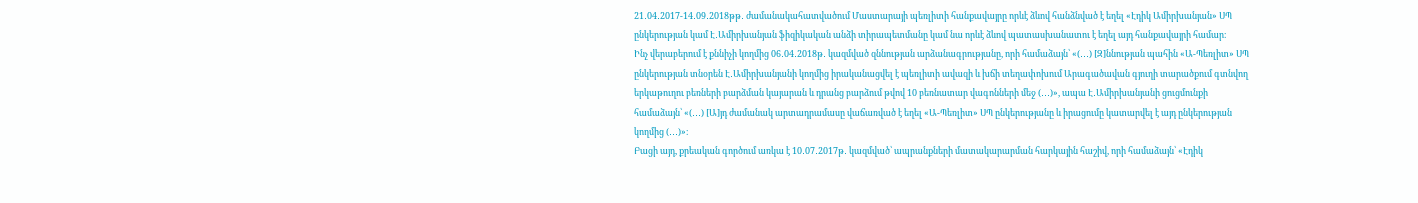21․04․2017-14․09․2018թթ․ ժամանակահատվածում Մաստարայի պեռլիտի հանքավայրը որևէ ձևով հանձնված է եղել «Էդիկ Ամիրխանյան» ՍՊ ընկերության կամ Է․Ամիրխանյան ֆիզիկական անձի տիրապետմանը կամ նա որևէ ձևով պատասխանատու է եղել այդ հանքավայրի համար։
Ինչ վերաբերում է քննիչի կողմից 06․04․2018թ․ կազմված զննության արձանագրությանը, որի համաձայն՝ «(․․․) [Զ]ննության պահին «Ա-Պեռլիտ» ՍՊ ընկերության տնօրեն Է․Ամիրխանյանի կողմից իրականացվել է պեռլիտի ավազի և խճի տեղափոխում Արագածավան գյուղի տարածքում գտնվող երկաթուղու բեռների բարձման կայարան և դրանց բարձում թվով 10 բեռնատար վագոնների մեջ (․․․)», ապա Է․Ամիրխանյանի ցուցմունքի համաձայն՝ «(․․․) [Ա]յդ ժամանակ արտադրամասը վաճառված է եղել «Ա-Պեռլիտ» ՍՊ ընկերությանը և իրացումը կատարվել է այդ ընկերության կողմից (․․․)»։
Բացի այդ, քրեական գործում առկա է 10․07․2017թ․ կազմված՝ ապրանքների մատակարարման հարկային հաշիվ, որի համաձայն՝ «Էդիկ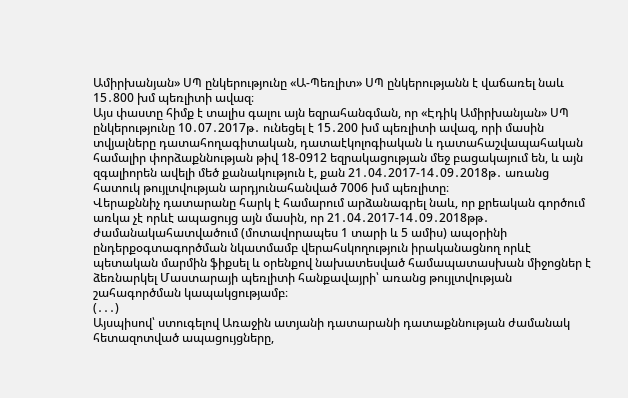Ամիրխանյան» ՍՊ ընկերությունը «Ա-Պեռլիտ» ՍՊ ընկերությանն է վաճառել նաև 15․800 խմ պեռլիտի ավազ։
Այս փաստը հիմք է տալիս գալու այն եզրահանգման, որ «Էդիկ Ամիրխանյան» ՍՊ ընկերությունը 10․07․2017թ․ ունեցել է 15․200 խմ պեռլիտի ավազ, որի մասին տվյալները դատահողագիտական, դատաէկոլոգիական և դատահաշվապահական համալիր փորձաքննության թիվ 18-0912 եզրակացության մեջ բացակայում են, և այն զգալիորեն ավելի մեծ քանակություն է, քան 21․04․2017-14․09․2018թ․ առանց հատուկ թույլտվության արդյունահանված 7006 խմ պեռլիտը։
Վերաքննիչ դատարանը հարկ է համարում արձանագրել նաև, որ քրեական գործում առկա չէ որևէ ապացույց այն մասին, որ 21․04․2017-14․09․2018թթ․ ժամանակահատվածում (մոտավորապես 1 տարի և 5 ամիս) ապօրինի ընդերքօգտագործման նկատմամբ վերահսկողություն իրականացնող որևէ պետական մարմին ֆիքսել և օրենքով նախատեսված համապատասխան միջոցներ է ձեռնարկել Մաստարայի պեռլիտի հանքավայրի՝ առանց թույլտվության շահագործման կապակցությամբ։
(․․․)
Այսպիսով՝ ստուգելով Առաջին ատյանի դատարանի դատաքննության ժամանակ հետազոտված ապացույցները,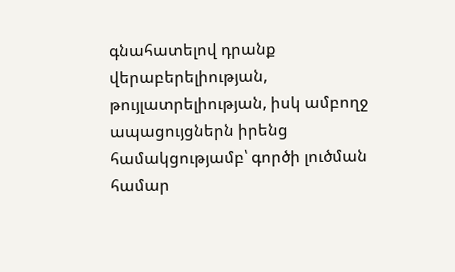գնահատելով դրանք վերաբերելիության, թույլատրելիության, իսկ ամբողջ ապացույցներն իրենց համակցությամբ՝ գործի լուծման համար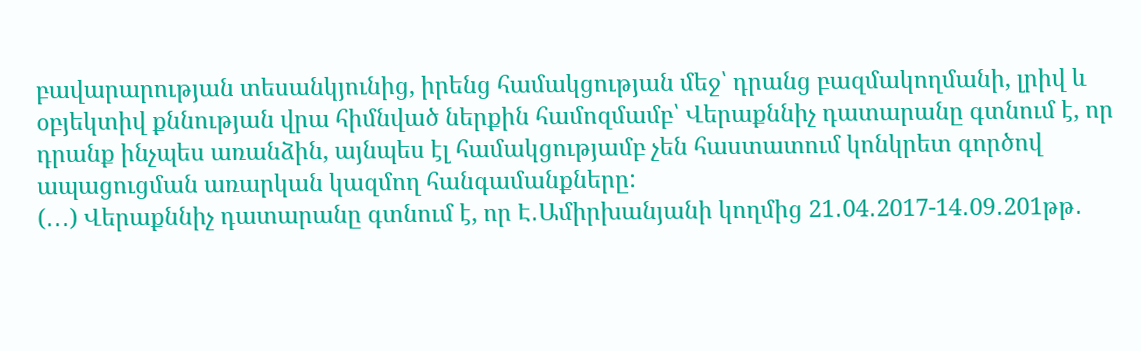բավարարության տեսանկյունից, իրենց համակցության մեջ՝ դրանց բազմակողմանի, լրիվ և օբյեկտիվ քննության վրա հիմնված ներքին համոզմամբ՝ Վերաքննիչ դատարանը գտնում է, որ դրանք ինչպես առանձին, այնպես էլ համակցությամբ չեն հաստատում կոնկրետ գործով ապացուցման առարկան կազմող հանգամանքները:
(․․․) Վերաքննիչ դատարանը գտնում է, որ Է․Ամիրխանյանի կողմից 21․04․2017-14․09․201թթ․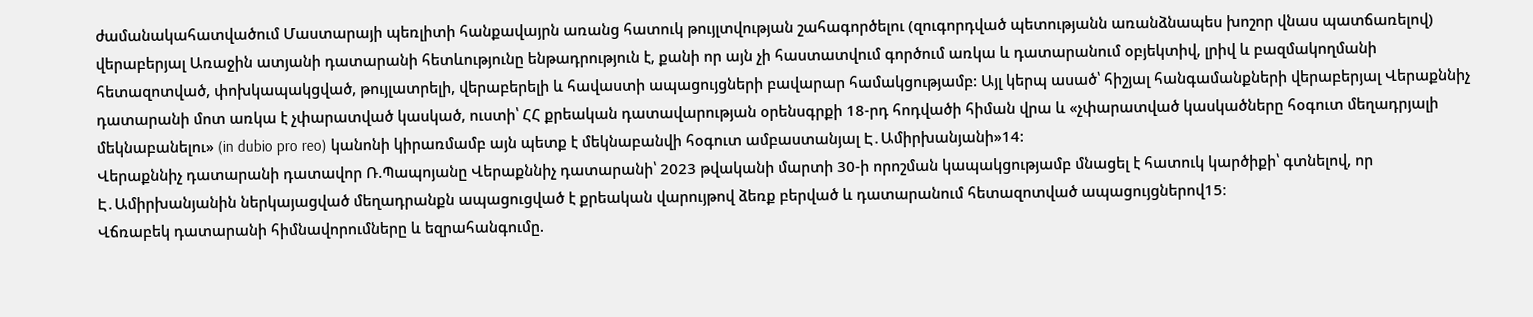ժամանակահատվածում Մաստարայի պեռլիտի հանքավայրն առանց հատուկ թույլտվության շահագործելու (զուգորդված պետությանն առանձնապես խոշոր վնաս պատճառելով) վերաբերյալ Առաջին ատյանի դատարանի հետևությունը ենթադրություն է, քանի որ այն չի հաստատվում գործում առկա և դատարանում օբյեկտիվ, լրիվ և բազմակողմանի հետազոտված, փոխկապակցված, թույլատրելի, վերաբերելի և հավաստի ապացույցների բավարար համակցությամբ: Այլ կերպ ասած՝ հիշյալ հանգամանքների վերաբերյալ Վերաքննիչ դատարանի մոտ առկա է չփարատված կասկած, ուստի՝ ՀՀ քրեական դատավարության օրենսգրքի 18-րդ հոդվածի հիման վրա և «չփարատված կասկածները հօգուտ մեղադրյալի մեկնաբանելու» (in dubio pro reo) կանոնի կիրառմամբ այն պետք է մեկնաբանվի հօգուտ ամբաստանյալ Է․Ամիրխանյանի»14:
Վերաքննիչ դատարանի դատավոր Ռ.Պապոյանը Վերաքննիչ դատարանի՝ 2023 թվականի մարտի 30-ի որոշման կապակցությամբ մնացել է հատուկ կարծիքի՝ գտնելով, որ Է․Ամիրխանյանին ներկայացված մեղադրանքն ապացուցված է քրեական վարույթով ձեռք բերված և դատարանում հետազոտված ապացույցներով15։
Վճռաբեկ դատարանի հիմնավորումները և եզրահանգումը.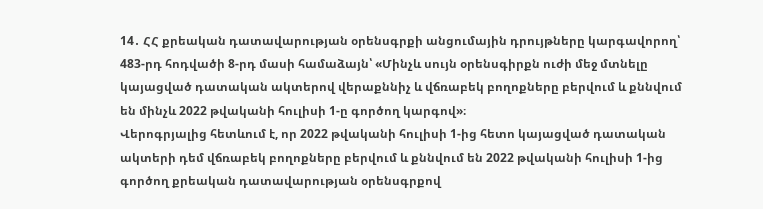14․ ՀՀ քրեական դատավարության օրենսգրքի անցումային դրույթները կարգավորող՝ 483-րդ հոդվածի 8-րդ մասի համաձայն՝ «Մինչև սույն օրենսգիրքն ուժի մեջ մտնելը կայացված դատական ակտերով վերաքննիչ և վճռաբեկ բողոքները բերվում և քննվում են մինչև 2022 թվականի հուլիսի 1-ը գործող կարգով»։
Վերոգրյալից հետևում է, որ 2022 թվականի հուլիսի 1-ից հետո կայացված դատական ակտերի դեմ վճռաբեկ բողոքները բերվում և քննվում են 2022 թվականի հուլիսի 1-ից գործող քրեական դատավարության օրենսգրքով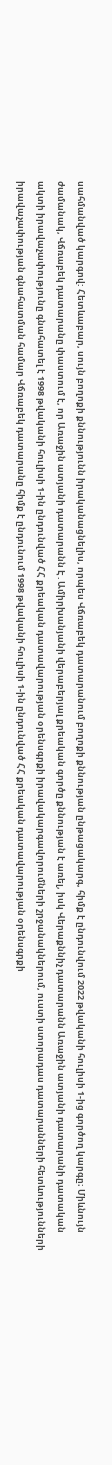սահմանված կարգով: Հետևաբար, սույն բողոքի քննությունն իրականացնելիս, որպես Վճռաբեկ դատարանում բողոքի քննության ընթացակարգ, հիմք է ընդունվում 2022 թվականի հուլիսի 1-ից գործող կարգը։ Միևնույն ժամանակ, Վճռաբեկ դատարանը փաստում է, որ Առաջին ատյանի դատարանն Է․Ամիրխանյանի վերաբերյալ քրեական գործը քննության է առել, իսկ Վերաքննիչ դատարանն Առաջին ատյանի դատարանի դատական ակտի իրավաչափությունը գնահատել է 1998 թվականի հուլիսի 1-ին ընդունված ՀՀ քրեական դատավարության օրենսգրքի իրավակարգավորումների շրջանակներում, ուստի ստորադաս դատարանների հետևությունների իրավաչափության գնահատման համար Վճռաբեկ դատարանը հիմք է ընդունում 1998 թվականի հուլիսի 1-ին ընդունված ՀՀ քրեական դատավարության օրենսգրքի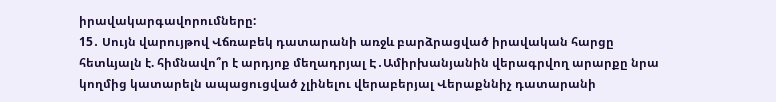իրավակարգավորումները:
15․ Սույն վարույթով Վճռաբեկ դատարանի առջև բարձրացված իրավական հարցը հետևյալն է. հիմնավո՞ր է արդյոք մեղադրյալ Է․Ամիրխանյանին վերագրվող արարքը նրա կողմից կատարելն ապացուցված չլինելու վերաբերյալ Վերաքննիչ դատարանի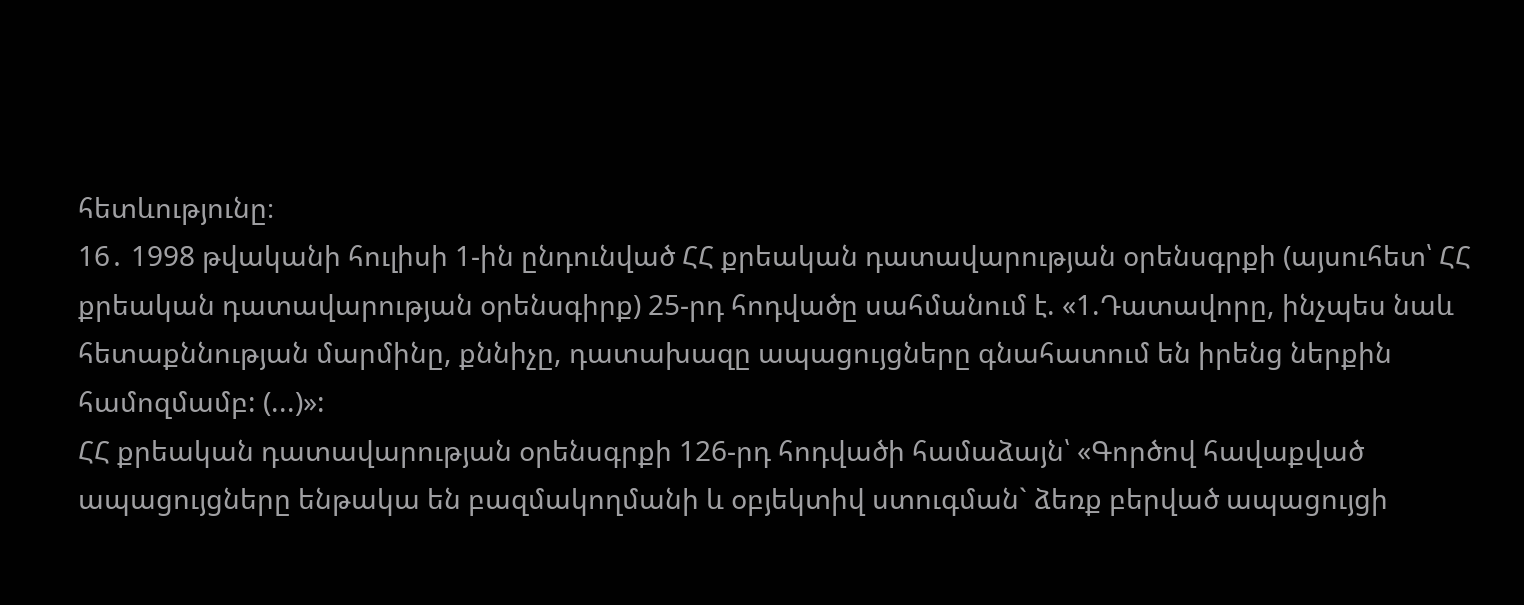հետևությունը։
16․ 1998 թվականի հուլիսի 1-ին ընդունված ՀՀ քրեական դատավարության օրենսգրքի (այսուհետ՝ ՀՀ քրեական դատավարության օրենսգիրք) 25-րդ հոդվածը սահմանում է. «1.Դատավորը, ինչպես նաև հետաքննության մարմինը, քննիչը, դատախազը ապացույցները գնահատում են իրենց ներքին համոզմամբ: (...)»:
ՀՀ քրեական դատավարության օրենսգրքի 126-րդ հոդվածի համաձայն՝ «Գործով հավաքված ապացույցները ենթակա են բազմակողմանի և օբյեկտիվ ստուգման` ձեռք բերված ապացույցի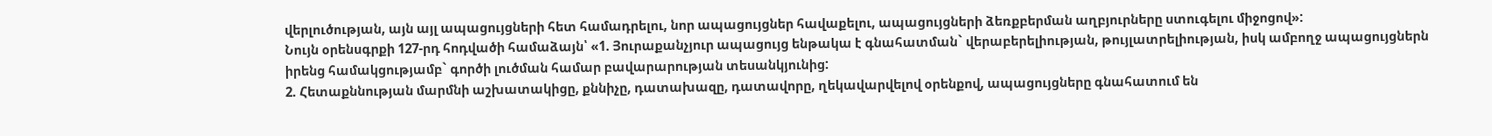վերլուծության, այն այլ ապացույցների հետ համադրելու, նոր ապացույցներ հավաքելու, ապացույցների ձեռքբերման աղբյուրները ստուգելու միջոցով»:
Նույն օրենսգրքի 127-րդ հոդվածի համաձայն՝ «1. Յուրաքանչյուր ապացույց ենթակա է գնահատման` վերաբերելիության, թույլատրելիության, իսկ ամբողջ ապացույցներն իրենց համակցությամբ` գործի լուծման համար բավարարության տեսանկյունից:
2. Հետաքննության մարմնի աշխատակիցը, քննիչը, դատախազը, դատավորը, ղեկավարվելով օրենքով, ապացույցները գնահատում են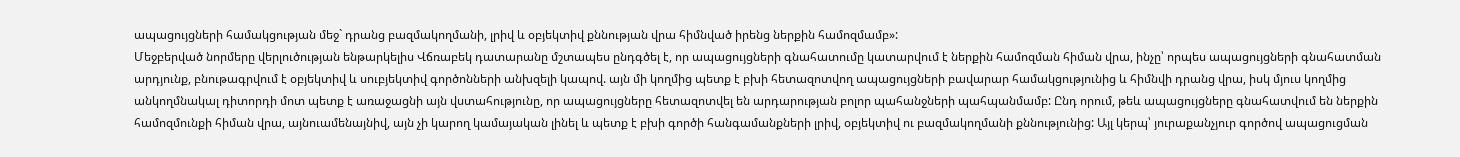ապացույցների համակցության մեջ` դրանց բազմակողմանի, լրիվ և օբյեկտիվ քննության վրա հիմնված իրենց ներքին համոզմամբ»:
Մեջբերված նորմերը վերլուծության ենթարկելիս Վճռաբեկ դատարանը մշտապես ընդգծել է, որ ապացույցների գնահատումը կատարվում է ներքին համոզման հիման վրա, ինչը՝ որպես ապացույցների գնահատման արդյունք, բնութագրվում է օբյեկտիվ և սուբյեկտիվ գործոնների անխզելի կապով. այն մի կողմից պետք է բխի հետազոտվող ապացույցների բավարար համակցությունից և հիմնվի դրանց վրա, իսկ մյուս կողմից անկողմնակալ դիտորդի մոտ պետք է առաջացնի այն վստահությունը, որ ապացույցները հետազոտվել են արդարության բոլոր պահանջների պահպանմամբ: Ընդ որում, թեև ապացույցները գնահատվում են ներքին համոզմունքի հիման վրա, այնուամենայնիվ, այն չի կարող կամայական լինել և պետք է բխի գործի հանգամանքների լրիվ, օբյեկտիվ ու բազմակողմանի քննությունից: Այլ կերպ՝ յուրաքանչյուր գործով ապացուցման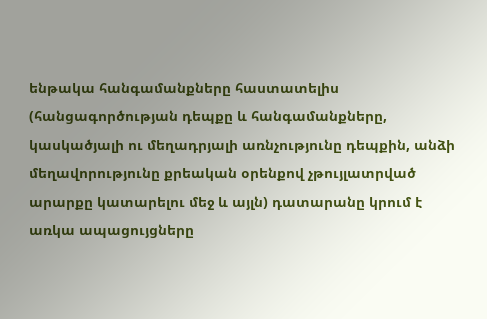ենթակա հանգամանքները հաստատելիս (հանցագործության դեպքը և հանգամանքները, կասկածյալի ու մեղադրյալի առնչությունը դեպքին, անձի մեղավորությունը քրեական օրենքով չթույլատրված արարքը կատարելու մեջ և այլն) դատարանը կրում է առկա ապացույցները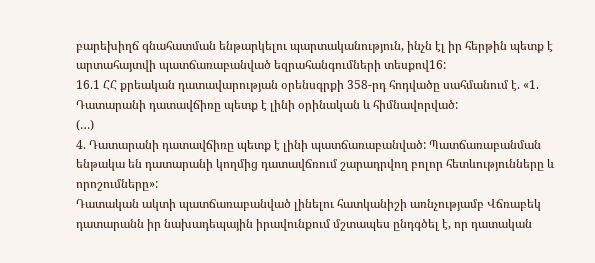բարեխիղճ գնահատման ենթարկելու պարտականություն, ինչն էլ իր հերթին պետք է արտահայտվի պատճառաբանված եզրահանգումների տեսքով16:
16.1 ՀՀ քրեական դատավարության օրենսգրքի 358-րդ հոդվածը սահմանում է. «1. Դատարանի դատավճիռը պետք է լինի օրինական և հիմնավորված:
(…)
4. Դատարանի դատավճիռը պետք է լինի պատճառաբանված: Պատճառաբանման ենթակա են դատարանի կողմից դատավճռում շարադրվող բոլոր հետևությունները և որոշումները»:
Դատական ակտի պատճառաբանված լինելու հատկանիշի առնչությամբ Վճռաբեկ դատարանն իր նախադեպային իրավունքում մշտապես ընդգծել է, որ դատական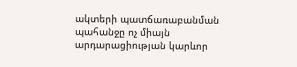ակտերի պատճառաբանման պահանջը ոչ միայն արդարացիության կարևոր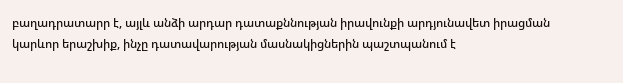բաղադրատարր է, այլև անձի արդար դատաքննության իրավունքի արդյունավետ իրացման կարևոր երաշխիք, ինչը դատավարության մասնակիցներին պաշտպանում է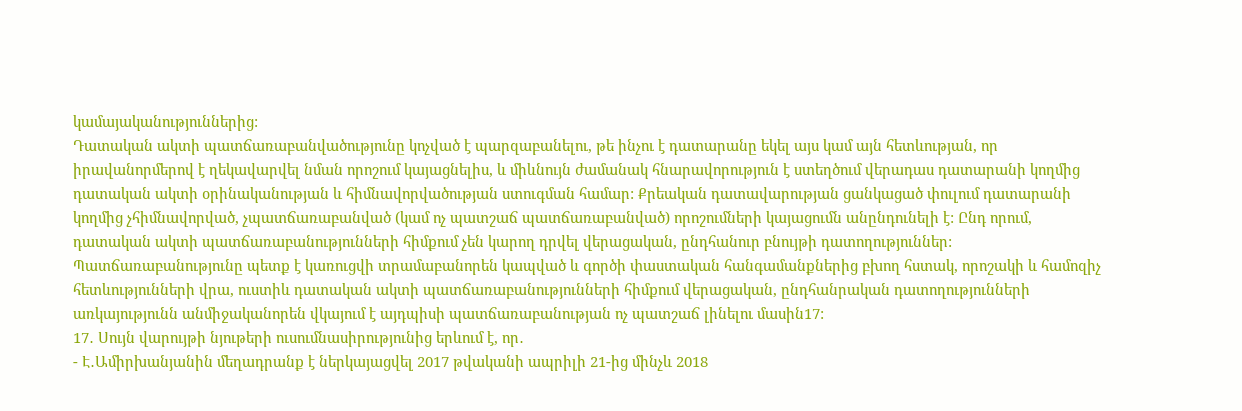կամայականություններից:
Դատական ակտի պատճառաբանվածությունը կոչված է պարզաբանելու, թե ինչու է դատարանը եկել այս կամ այն հետևության, որ իրավանորմերով է ղեկավարվել նման որոշում կայացնելիս, և միևնույն ժամանակ հնարավորություն է ստեղծում վերադաս դատարանի կողմից դատական ակտի օրինականության և հիմնավորվածության ստուգման համար: Քրեական դատավարության ցանկացած փուլում դատարանի կողմից չհիմնավորված, չպատճառաբանված (կամ ոչ պատշաճ պատճառաբանված) որոշումների կայացումն անընդունելի է: Ընդ որում, դատական ակտի պատճառաբանությունների հիմքում չեն կարող դրվել վերացական, ընդհանուր բնույթի դատողություններ: Պատճառաբանությունը պետք է կառուցվի տրամաբանորեն կապված և գործի փաստական հանգամանքներից բխող հստակ, որոշակի և համոզիչ հետևությունների վրա, ուստիև դատական ակտի պատճառաբանությունների հիմքում վերացական, ընդհանրական դատողությունների առկայությունն անմիջականորեն վկայում է այդպիսի պատճառաբանության ոչ պատշաճ լինելու մասին17:
17․ Սույն վարույթի նյութերի ուսումնասիրությունից երևում է, որ․
- Է․Ամիրխանյանին մեղադրանք է ներկայացվել 2017 թվականի ապրիլի 21-ից մինչև 2018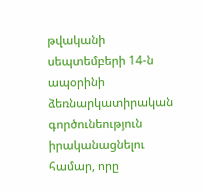թվականի սեպտեմբերի 14-ն ապօրինի ձեռնարկատիրական գործունեություն իրականացնելու համար, որը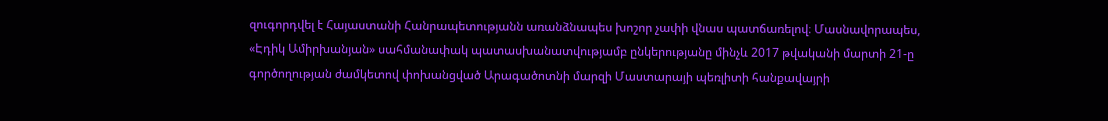զուգորդվել է Հայաստանի Հանրապետությանն առանձնապես խոշոր չափի վնաս պատճառելով։ Մասնավորապես, «Էդիկ Ամիրխանյան» սահմանափակ պատասխանատվությամբ ընկերությանը մինչև 2017 թվականի մարտի 21-ը գործողության ժամկետով փոխանցված Արագածոտնի մարզի Մաստարայի պեռլիտի հանքավայրի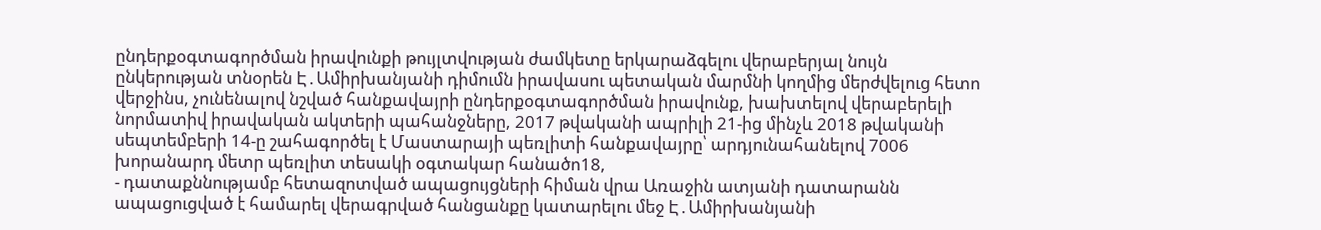ընդերքօգտագործման իրավունքի թույլտվության ժամկետը երկարաձգելու վերաբերյալ նույն ընկերության տնօրեն Է․Ամիրխանյանի դիմումն իրավասու պետական մարմնի կողմից մերժվելուց հետո վերջինս, չունենալով նշված հանքավայրի ընդերքօգտագործման իրավունք, խախտելով վերաբերելի նորմատիվ իրավական ակտերի պահանջները, 2017 թվականի ապրիլի 21-ից մինչև 2018 թվականի սեպտեմբերի 14-ը շահագործել է Մաստարայի պեռլիտի հանքավայրը՝ արդյունահանելով 7006 խորանարդ մետր պեռլիտ տեսակի օգտակար հանածո18,
- դատաքննությամբ հետազոտված ապացույցների հիման վրա Առաջին ատյանի դատարանն ապացուցված է համարել վերագրված հանցանքը կատարելու մեջ Է․Ամիրխանյանի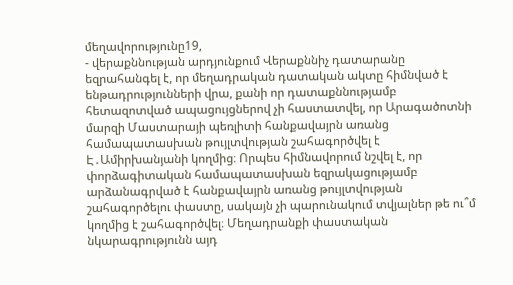մեղավորությունը19,
- վերաքննության արդյունքում Վերաքննիչ դատարանը եզրահանգել է, որ մեղադրական դատական ակտը հիմնված է ենթադրությունների վրա, քանի որ դատաքննությամբ հետազոտված ապացույցներով չի հաստատվել, որ Արագածոտնի մարզի Մաստարայի պեռլիտի հանքավայրն առանց համապատասխան թույլտվության շահագործվել է Է․Ամիրխանյանի կողմից։ Որպես հիմնավորում նշվել է, որ փորձագիտական համապատասխան եզրակացությամբ արձանագրված է հանքավայրն առանց թույլտվության շահագործելու փաստը, սակայն չի պարունակում տվյալներ թե ու՞մ կողմից է շահագործվել։ Մեղադրանքի փաստական նկարագրությունն այդ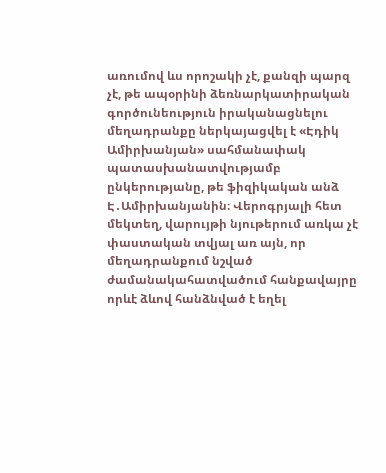առումով ևս որոշակի չէ, քանզի պարզ չէ, թե ապօրինի ձեռնարկատիրական գործունեություն իրականացնելու մեղադրանքը ներկայացվել է «Էդիկ Ամիրխանյան» սահմանափակ պատասխանատվությամբ ընկերությանը, թե ֆիզիկական անձ Է․Ամիրխանյանին։ Վերոգրյալի հետ մեկտեղ, վարույթի նյութերում առկա չէ փաստական տվյալ առ այն, որ մեղադրանքում նշված ժամանակահատվածում հանքավայրը որևէ ձևով հանձնված է եղել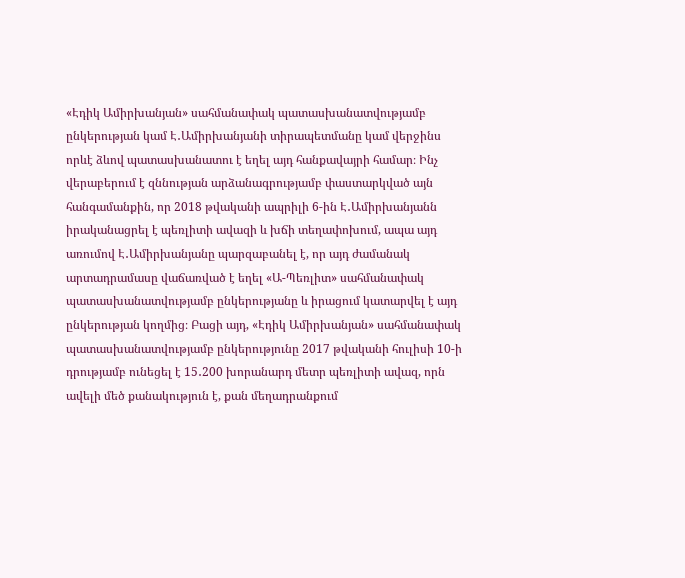«Էդիկ Ամիրխանյան» սահմանափակ պատասխանատվությամբ ընկերության կամ Է․Ամիրխանյանի տիրապետմանը կամ վերջինս որևէ ձևով պատասխանատու է եղել այդ հանքավայրի համար։ Ինչ վերաբերում է զննության արձանագրությամբ փաստարկված այն հանգամանքին, որ 2018 թվականի ապրիլի 6-ին Է․Ամիրխանյանն իրականացրել է պեռլիտի ավազի և խճի տեղափոխում, ապա այդ առումով Է․Ամիրխանյանը պարզաբանել է, որ այդ ժամանակ արտադրամասը վաճառված է եղել «Ա-Պեռլիտ» սահմանափակ պատասխանատվությամբ ընկերությանը և իրացում կատարվել է այդ ընկերության կողմից։ Բացի այդ, «Էդիկ Ամիրխանյան» սահմանափակ պատասխանատվությամբ ընկերությունը 2017 թվականի հուլիսի 10-ի դրությամբ ունեցել է 15․200 խորանարդ մետր պեռլիտի ավազ, որն ավելի մեծ քանակություն է, քան մեղադրանքում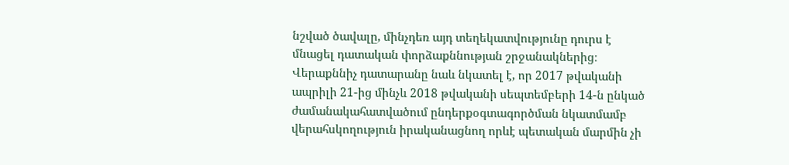նշված ծավալը, մինչդեռ այդ տեղեկատվությունը դուրս է մնացել դատական փորձաքննության շրջանակներից։ Վերաքննիչ դատարանը նաև նկատել է, որ 2017 թվականի ապրիլի 21-ից մինչև 2018 թվականի սեպտեմբերի 14-ն ընկած ժամանակահատվածում ընդերքօգտագործման նկատմամբ վերահսկողություն իրականացնող որևէ պետական մարմին չի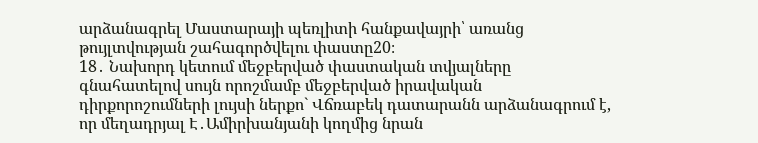արձանագրել Մաստարայի պեռլիտի հանքավայրի՝ առանց թույլտվության շահագործվելու փաստը20։
18․ Նախորդ կետում մեջբերված փաստական տվյալները գնահատելով սույն որոշմամբ մեջբերված իրավական դիրքորոշումների լույսի ներքո` Վճռաբեկ դատարանն արձանագրում է, որ մեղադրյալ Է․Ամիրխանյանի կողմից նրան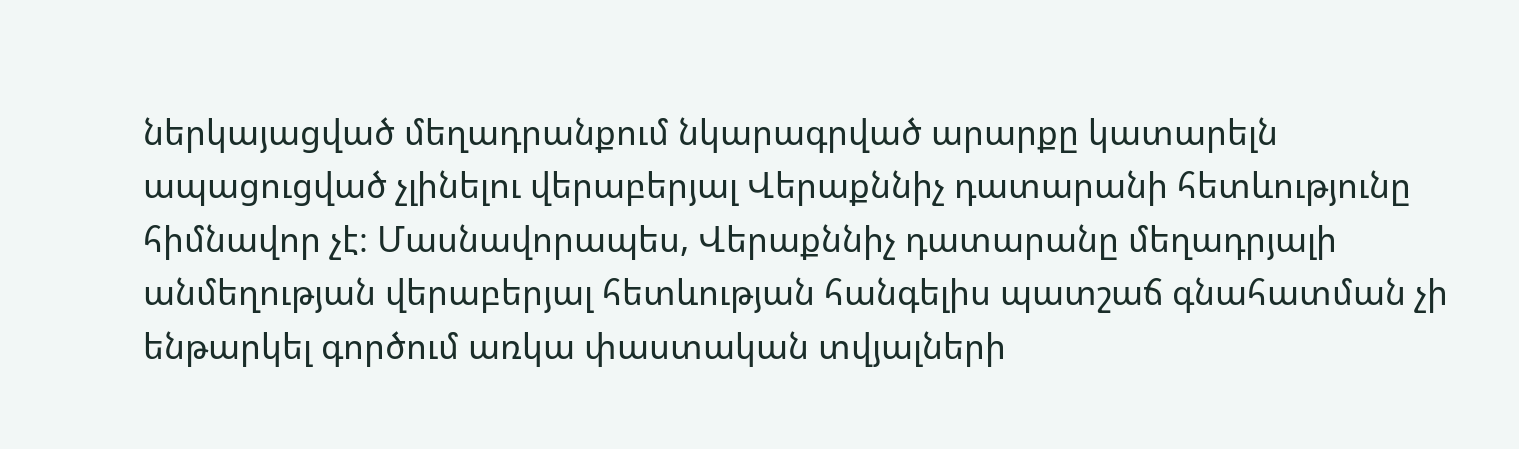ներկայացված մեղադրանքում նկարագրված արարքը կատարելն ապացուցված չլինելու վերաբերյալ Վերաքննիչ դատարանի հետևությունը հիմնավոր չէ։ Մասնավորապես, Վերաքննիչ դատարանը մեղադրյալի անմեղության վերաբերյալ հետևության հանգելիս պատշաճ գնահատման չի ենթարկել գործում առկա փաստական տվյալների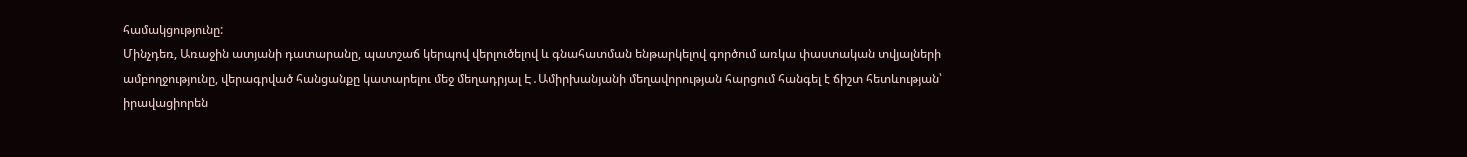համակցությունը:
Մինչդեռ, Առաջին ատյանի դատարանը, պատշաճ կերպով վերլուծելով և գնահատման ենթարկելով գործում առկա փաստական տվյալների ամբողջությունը, վերագրված հանցանքը կատարելու մեջ մեղադրյալ Է․Ամիրխանյանի մեղավորության հարցում հանգել է ճիշտ հետևության՝ իրավացիորեն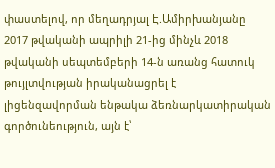փաստելով, որ մեղադրյալ Է.Ամիրխանյանը 2017 թվականի ապրիլի 21-ից մինչև 2018 թվականի սեպտեմբերի 14-ն առանց հատուկ թույլտվության իրականացրել է լիցենզավորման ենթակա ձեռնարկատիրական գործունեություն, այն է՝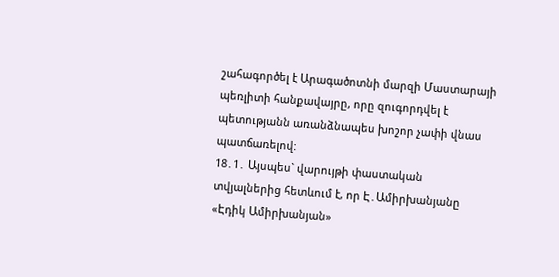շահագործել է Արագածոտնի մարզի Մաստարայի պեռլիտի հանքավայրը, որը զուգորդվել է պետությանն առանձնապես խոշոր չափի վնաս պատճառելով:
18․1․ Այսպես` վարույթի փաստական տվյալներից հետևում է, որ Է․Ամիրխանյանը «Էդիկ Ամիրխանյան»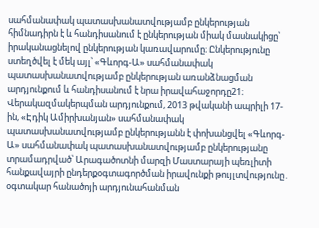սահմանափակ պատասխանատվությամբ ընկերության հիմնադիրն է և հանդիսանում է ընկերության միակ մասնակիցը՝ իրականացնելով ընկերության կառավարումը։ Ընկերությունը ստեղծվել է մեկ այլ՝ «Գևորգ-Ա» սահմանափակ պատասխանատվությամբ ընկերության առանձնացման արդյունքում և հանդիսանում է նրա իրավահաջորդը21։ Վերակազմակերպման արդյունքում, 2013 թվականի ապրիլի 17-ին, «Էդիկ Ամիրխանյան» սահմանափակ պատասխանատվությամբ ընկերությանն է փոխանցվել «Գևորգ-Ա» սահմանափակ պատասխանատվությամբ ընկերությանը տրամադրված՝ Արագածոտնի մարզի Մաստարայի պեռլիտի հանքավայրի ընդերքօգտագործման իրավունքի թույլտվությունը․ օգտակար հանածոյի արդյունահանման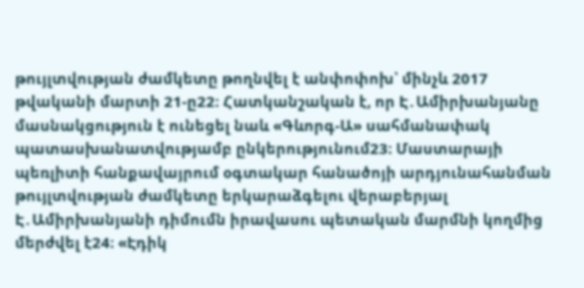թույլտվության ժամկետը թողնվել է անփոփոխ՝ մինչև 2017 թվականի մարտի 21-ը22։ Հատկանշական է, որ Է․Ամիրխանյանը մասնակցություն է ունեցել նաև «Գևորգ-Ա» սահմանափակ պատասխանատվությամբ ընկերությունում23։ Մաստարայի պեռլիտի հանքավայրում օգտակար հանածոյի արդյունահանման թույլտվության ժամկետը երկարաձգելու վերաբերյալ Է․Ամիրխանյանի դիմումն իրավասու պետական մարմնի կողմից մերժվել է24։ «Էդիկ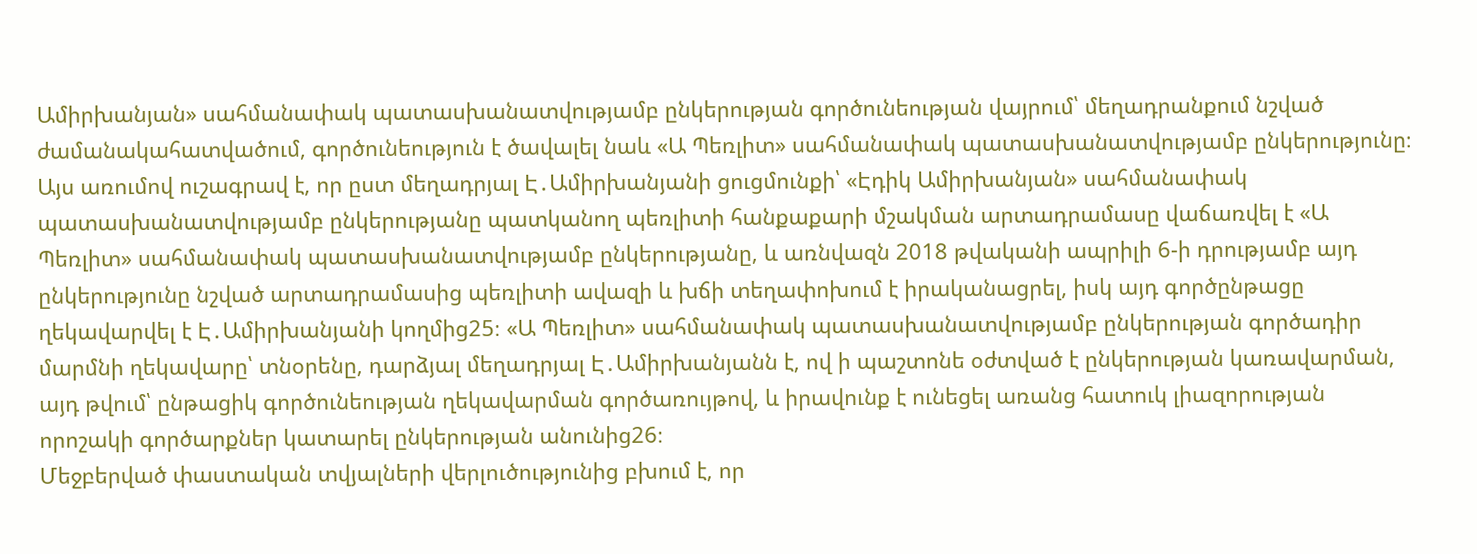Ամիրխանյան» սահմանափակ պատասխանատվությամբ ընկերության գործունեության վայրում՝ մեղադրանքում նշված ժամանակահատվածում, գործունեություն է ծավալել նաև «Ա Պեռլիտ» սահմանափակ պատասխանատվությամբ ընկերությունը։ Այս առումով ուշագրավ է, որ ըստ մեղադրյալ Է․Ամիրխանյանի ցուցմունքի՝ «Էդիկ Ամիրխանյան» սահմանափակ պատասխանատվությամբ ընկերությանը պատկանող պեռլիտի հանքաքարի մշակման արտադրամասը վաճառվել է «Ա Պեռլիտ» սահմանափակ պատասխանատվությամբ ընկերությանը, և առնվազն 2018 թվականի ապրիլի 6-ի դրությամբ այդ ընկերությունը նշված արտադրամասից պեռլիտի ավազի և խճի տեղափոխում է իրականացրել, իսկ այդ գործընթացը ղեկավարվել է Է․Ամիրխանյանի կողմից25։ «Ա Պեռլիտ» սահմանափակ պատասխանատվությամբ ընկերության գործադիր մարմնի ղեկավարը՝ տնօրենը, դարձյալ մեղադրյալ Է․Ամիրխանյանն է, ով ի պաշտոնե օժտված է ընկերության կառավարման, այդ թվում՝ ընթացիկ գործունեության ղեկավարման գործառույթով, և իրավունք է ունեցել առանց հատուկ լիազորության որոշակի գործարքներ կատարել ընկերության անունից26։
Մեջբերված փաստական տվյալների վերլուծությունից բխում է, որ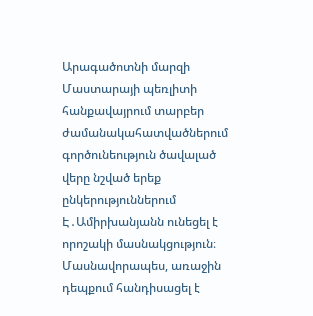Արագածոտնի մարզի Մաստարայի պեռլիտի հանքավայրում տարբեր ժամանակահատվածներում գործունեություն ծավալած վերը նշված երեք ընկերություններում Է․Ամիրխանյանն ունեցել է որոշակի մասնակցություն։ Մասնավորապես, առաջին դեպքում հանդիսացել է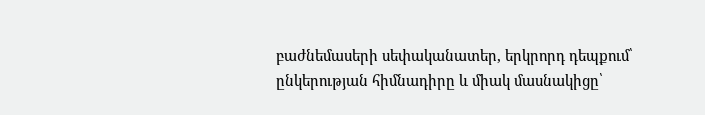բաժնեմասերի սեփականատեր, երկրորդ դեպքում՝ ընկերության հիմնադիրը և միակ մասնակիցը՝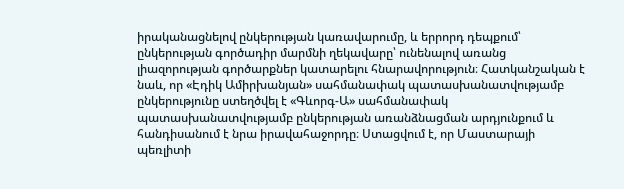իրականացնելով ընկերության կառավարումը, և երրորդ դեպքում՝ ընկերության գործադիր մարմնի ղեկավարը՝ ունենալով առանց լիազորության գործարքներ կատարելու հնարավորություն։ Հատկանշական է նաև, որ «Էդիկ Ամիրխանյան» սահմանափակ պատասխանատվությամբ ընկերությունը ստեղծվել է «Գևորգ-Ա» սահմանափակ պատասխանատվությամբ ընկերության առանձնացման արդյունքում և հանդիսանում է նրա իրավահաջորդը։ Ստացվում է, որ Մաստարայի պեռլիտի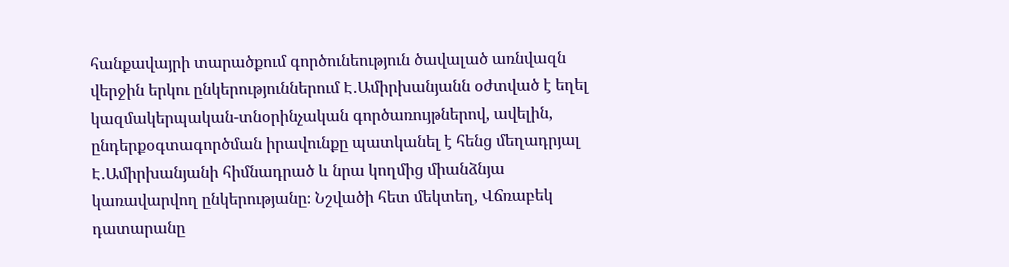հանքավայրի տարածքում գործունեություն ծավալած առնվազն վերջին երկու ընկերություններում Է․Ամիրխանյանն օժտված է եղել կազմակերպական-տնօրինչական գործառույթներով, ավելին, ընդերքօգտագործման իրավունքը պատկանել է հենց մեղադրյալ Է․Ամիրխանյանի հիմնադրած և նրա կողմից միանձնյա կառավարվող ընկերությանը։ Նշվածի հետ մեկտեղ, Վճռաբեկ դատարանը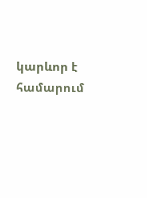կարևոր է համարում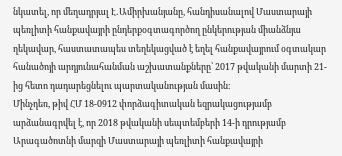նկատել, որ մեղադրյալ Է․Ամիրխանյանը, հանդիսանալով Մաստարայի պեռլիտի հանքավայրի ընդերքօգտագործող ընկերության միանձնյա ղեկավար, հաստատապես տեղեկացված է եղել հանքավայրում օգտակար հանածոյի արդյունահանման աշխատանքները՝ 2017 թվականի մարտի 21-ից հետո դադարեցնելու պարտականության մասին։
Մինչդեռ, թիվ ՀՄ 18-0912 փորձագիտական եզրակացությամբ արձանագրվել է, որ 2018 թվականի սեպտեմբերի 14-ի դրությամբ Արագածոտնի մարզի Մաստարայի պեռլիտի հանքավայրի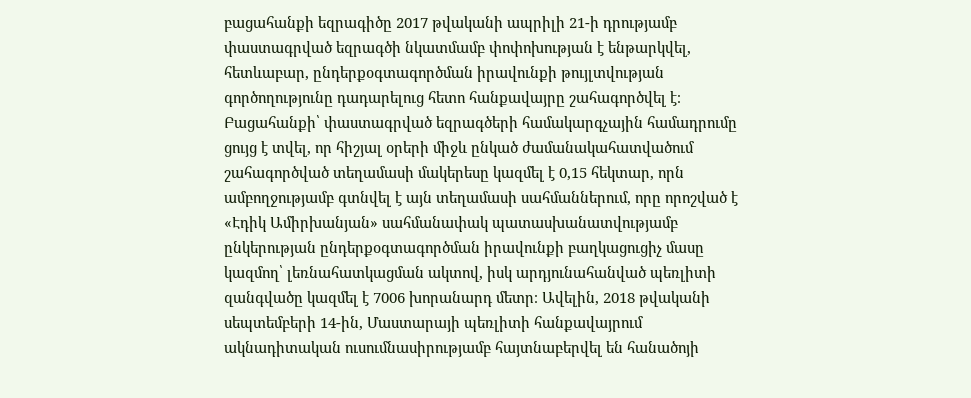բացահանքի եզրագիծը 2017 թվականի ապրիլի 21-ի դրությամբ փաստագրված եզրագծի նկատմամբ փոփոխության է ենթարկվել, հետևաբար, ընդերքօգտագործման իրավունքի թույլտվության գործողությունը դադարելուց հետո հանքավայրը շահագործվել է։ Բացահանքի՝ փաստագրված եզրագծերի համակարգչային համադրումը ցույց է տվել, որ հիշյալ օրերի միջև ընկած ժամանակահատվածում շահագործված տեղամասի մակերեսը կազմել է 0,15 հեկտար, որն ամբողջությամբ գտնվել է այն տեղամասի սահմաններում, որը որոշված է «Էդիկ Ամիրխանյան» սահմանափակ պատասխանատվությամբ ընկերության ընդերքօգտագործման իրավունքի բաղկացուցիչ մասը կազմող՝ լեռնահատկացման ակտով, իսկ արդյունահանված պեռլիտի զանգվածը կազմել է 7006 խորանարդ մետր։ Ավելին, 2018 թվականի սեպտեմբերի 14-ին, Մաստարայի պեռլիտի հանքավայրում ակնադիտական ուսումնասիրությամբ հայտնաբերվել են հանածոյի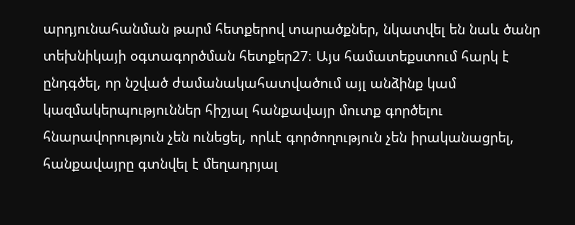արդյունահանման թարմ հետքերով տարածքներ, նկատվել են նաև ծանր տեխնիկայի օգտագործման հետքեր27։ Այս համատեքստում հարկ է ընդգծել, որ նշված ժամանակահատվածում այլ անձինք կամ կազմակերպություններ հիշյալ հանքավայր մուտք գործելու հնարավորություն չեն ունեցել, որևէ գործողություն չեն իրականացրել, հանքավայրը գտնվել է մեղադրյալ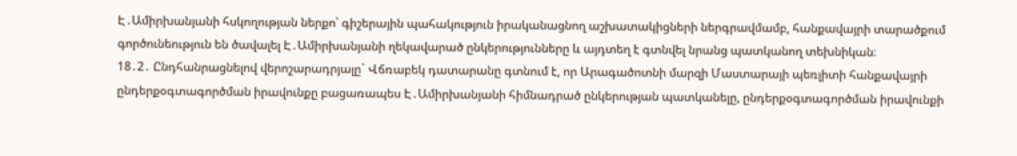Է․Ամիրխանյանի հսկողության ներքո՝ գիշերային պահակություն իրականացնող աշխատակիցների ներգրավմամբ, հանքավայրի տարածքում գործունեություն են ծավալել Է․Ամիրխանյանի ղեկավարած ընկերությունները և այդտեղ է գտնվել նրանց պատկանող տեխնիկան։
18․2․ Ընդհանրացնելով վերոշարադրյալը` Վճռաբեկ դատարանը գտնում է, որ Արագածոտնի մարզի Մաստարայի պեռլիտի հանքավայրի ընդերքօգտագործման իրավունքը բացառապես Է․Ամիրխանյանի հիմնադրած ընկերության պատկանելը, ընդերքօգտագործման իրավունքի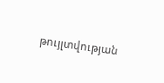թույլտվության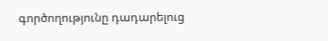գործողությունը դադարելուց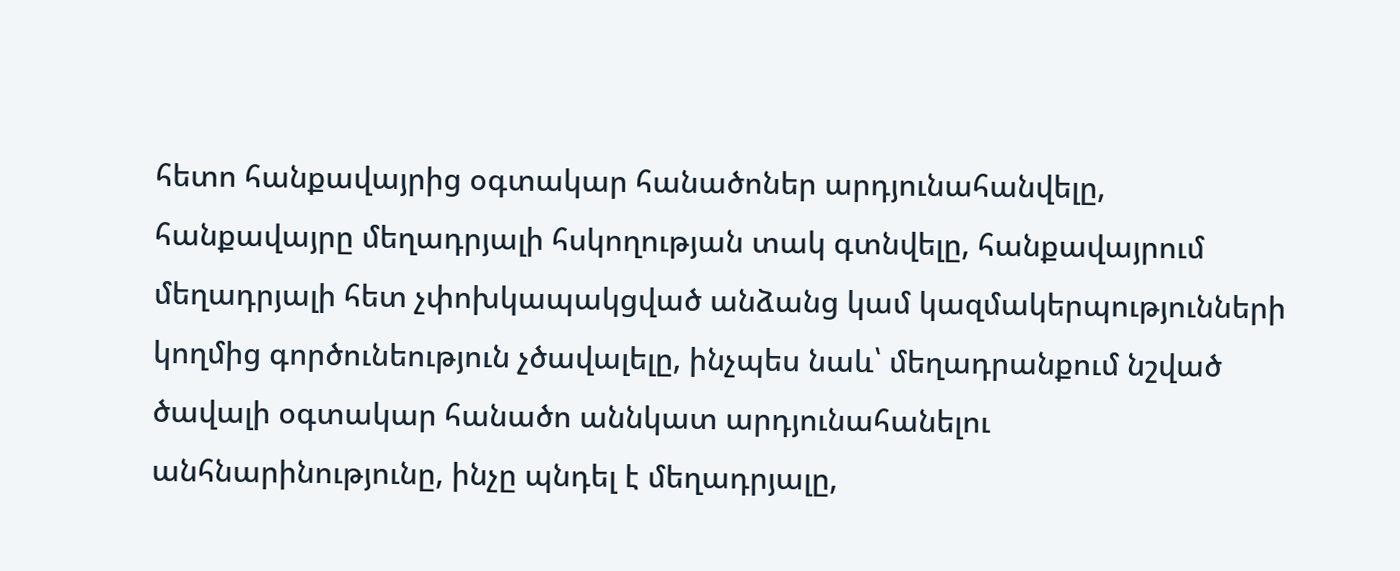հետո հանքավայրից օգտակար հանածոներ արդյունահանվելը, հանքավայրը մեղադրյալի հսկողության տակ գտնվելը, հանքավայրում մեղադրյալի հետ չփոխկապակցված անձանց կամ կազմակերպությունների կողմից գործունեություն չծավալելը, ինչպես նաև՝ մեղադրանքում նշված ծավալի օգտակար հանածո աննկատ արդյունահանելու անհնարինությունը, ինչը պնդել է մեղադրյալը,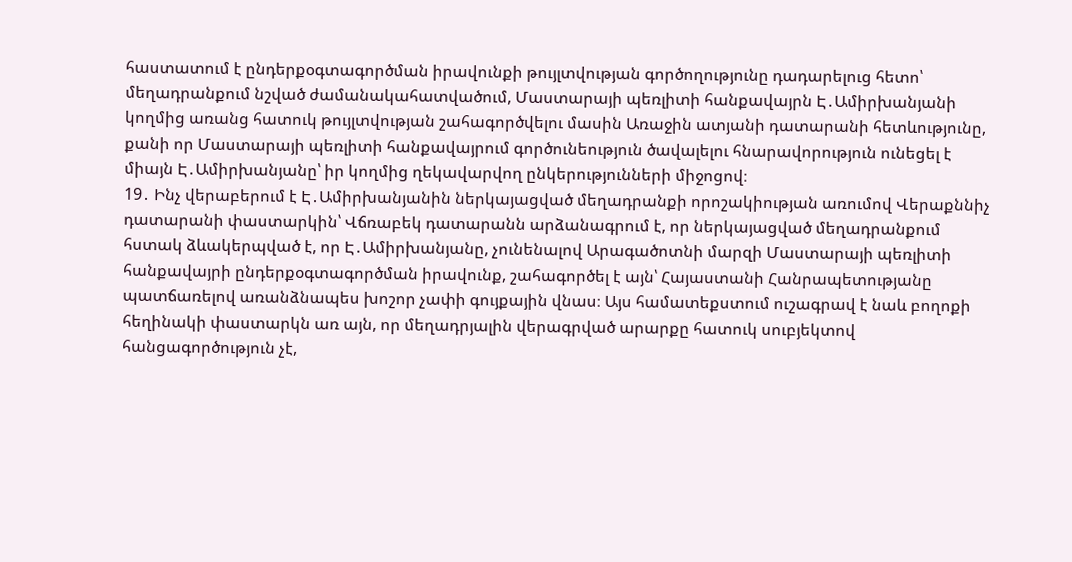հաստատում է ընդերքօգտագործման իրավունքի թույլտվության գործողությունը դադարելուց հետո՝ մեղադրանքում նշված ժամանակահատվածում, Մաստարայի պեռլիտի հանքավայրն Է․Ամիրխանյանի կողմից առանց հատուկ թույլտվության շահագործվելու մասին Առաջին ատյանի դատարանի հետևությունը, քանի որ Մաստարայի պեռլիտի հանքավայրում գործունեություն ծավալելու հնարավորություն ունեցել է միայն Է․Ամիրխանյանը՝ իր կողմից ղեկավարվող ընկերությունների միջոցով։
19․ Ինչ վերաբերում է Է․Ամիրխանյանին ներկայացված մեղադրանքի որոշակիության առումով Վերաքննիչ դատարանի փաստարկին՝ Վճռաբեկ դատարանն արձանագրում է, որ ներկայացված մեղադրանքում հստակ ձևակերպված է, որ Է․Ամիրխանյանը, չունենալով Արագածոտնի մարզի Մաստարայի պեռլիտի հանքավայրի ընդերքօգտագործման իրավունք, շահագործել է այն՝ Հայաստանի Հանրապետությանը պատճառելով առանձնապես խոշոր չափի գույքային վնաս։ Այս համատեքստում ուշագրավ է նաև բողոքի հեղինակի փաստարկն առ այն, որ մեղադրյալին վերագրված արարքը հատուկ սուբյեկտով հանցագործություն չէ,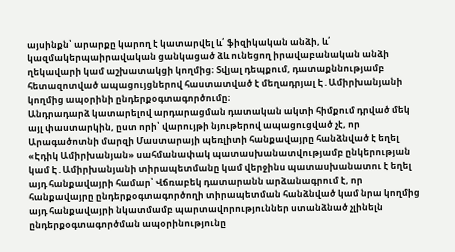այսինքն՝ արարքը կարող է կատարվել և՛ ֆիզիկական անձի, և՛ կազմակերպաիրավական ցանկացած ձև ունեցող իրավաբանական անձի ղեկավարի կամ աշխատակցի կողմից։ Տվյալ դեպքում, դատաքննությամբ հետազոտված ապացույցներով հաստատված է մեղադրյալ Է․Ամիրխանյանի կողմից ապօրինի ընդերքօգտագործումը։
Անդրադարձ կատարելով արդարացման դատական ակտի հիմքում դրված մեկ այլ փաստարկին, ըստ որի՝ վարույթի նյութերով ապացուցված չէ, որ Արագածոտնի մարզի Մաստարայի պեռլիտի հանքավայրը հանձնված է եղել «Էդիկ Ամիրխանյան» սահմանափակ պատասխանատվությամբ ընկերության կամ Է․Ամիրխանյանի տիրապետմանը կամ վերջինս պատասխանատու է եղել այդ հանքավայրի համար՝ Վճռաբեկ դատարանն արձանագրում է, որ հանքավայրը ընդերքօգտագործողի տիրապետման հանձնված կամ նրա կողմից այդ հանքավայրի նկատմամբ պարտավորություններ ստանձնած չլինելն ընդերքօգտագործման ապօրինությունը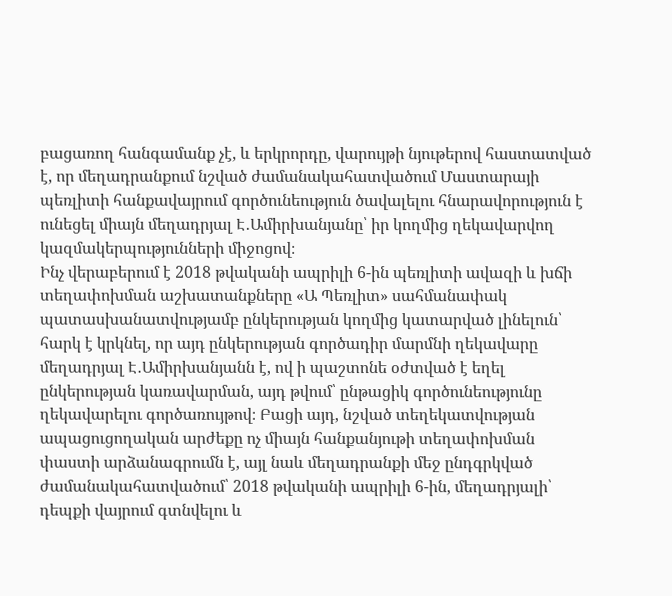բացառող հանգամանք չէ, և երկրորդը, վարույթի նյութերով հաստատված է, որ մեղադրանքում նշված ժամանակահատվածում Մաստարայի պեռլիտի հանքավայրում գործունեություն ծավալելու հնարավորություն է ունեցել միայն մեղադրյալ Է․Ամիրխանյանը՝ իր կողմից ղեկավարվող կազմակերպությունների միջոցով։
Ինչ վերաբերում է 2018 թվականի ապրիլի 6-ին պեռլիտի ավազի և խճի տեղափոխման աշխատանքները «Ա Պեռլիտ» սահմանափակ պատասխանատվությամբ ընկերության կողմից կատարված լինելուն՝ հարկ է կրկնել, որ այդ ընկերության գործադիր մարմնի ղեկավարը մեղադրյալ Է․Ամիրխանյանն է, ով ի պաշտոնե օժտված է եղել ընկերության կառավարման, այդ թվում՝ ընթացիկ գործունեությունը ղեկավարելու գործառույթով։ Բացի այդ, նշված տեղեկատվության ապացուցողական արժեքը ոչ միայն հանքանյութի տեղափոխման փաստի արձանագրումն է, այլ նաև մեղադրանքի մեջ ընդգրկված ժամանակահատվածում՝ 2018 թվականի ապրիլի 6-ին, մեղադրյալի՝ դեպքի վայրում գտնվելու և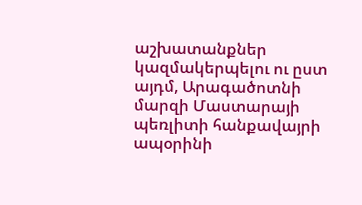աշխատանքներ կազմակերպելու ու ըստ այդմ, Արագածոտնի մարզի Մաստարայի պեռլիտի հանքավայրի ապօրինի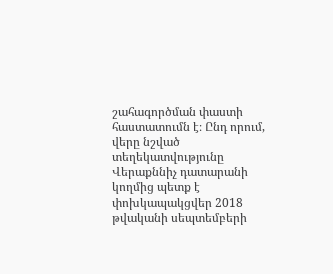շահագործման փաստի հաստատումն է։ Ընդ որում, վերը նշված տեղեկատվությունը Վերաքննիչ դատարանի կողմից պետք է փոխկապակցվեր 2018 թվականի սեպտեմբերի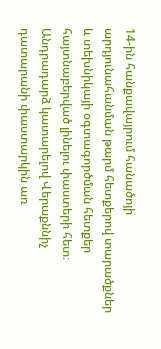14-ին հանքավայրում հանածոյի արդյունահանման թարմ հետքերով տարածքներ և տեխնիկայի օգտագործման հետքեր հայտնաբերված լինելու փաստերի հետ։
Անդրադարձ կատարելով Վերաքննիչ դատարանի փաստարկին առ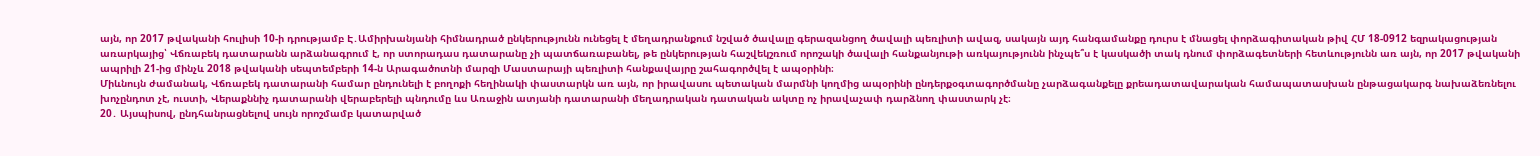այն, որ 2017 թվականի հուլիսի 10-ի դրությամբ Է․Ամիրխանյանի հիմնադրած ընկերությունն ունեցել է մեղադրանքում նշված ծավալը գերազանցող ծավալի պեռլիտի ավազ, սակայն այդ հանգամանքը դուրս է մնացել փորձագիտական թիվ ՀՄ 18-0912 եզրակացության առարկայից՝ Վճռաբեկ դատարանն արձանագրում է, որ ստորադաս դատարանը չի պատճառաբանել, թե ընկերության հաշվեկշռում որոշակի ծավալի հանքանյութի առկայությունն ինչպե՞ս է կասկածի տակ դնում փորձագետների հետևությունն առ այն, որ 2017 թվականի ապրիլի 21-ից մինչև 2018 թվականի սեպտեմբերի 14-ն Արագածոտնի մարզի Մաստարայի պեռլիտի հանքավայրը շահագործվել է ապօրինի։
Միևնույն ժամանակ, Վճռաբեկ դատարանի համար ընդունելի է բողոքի հեղինակի փաստարկն առ այն, որ իրավասու պետական մարմնի կողմից ապօրինի ընդերքօգտագործմանը չարձագանքելը քրեադատավարական համապատասխան ընթացակարգ նախաձեռնելու խոչընդոտ չէ, ուստի, Վերաքննիչ դատարանի վերաբերելի պնդումը ևս Առաջին ատյանի դատարանի մեղադրական դատական ակտը ոչ իրավաչափ դարձնող փաստարկ չէ։
20․ Այսպիսով, ընդհանրացնելով սույն որոշմամբ կատարված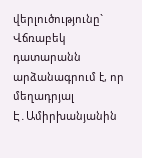վերլուծությունը` Վճռաբեկ դատարանն արձանագրում է, որ մեղադրյալ Է․Ամիրխանյանին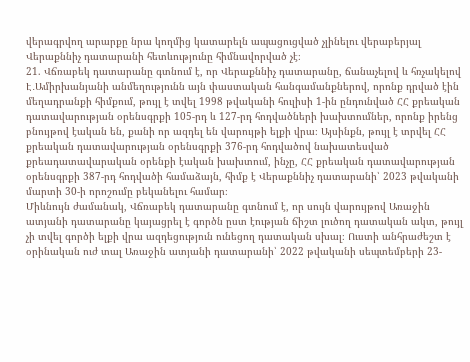վերագրվող արարքը նրա կողմից կատարելն ապացուցված չլինելու վերաբերյալ Վերաքննիչ դատարանի հետևությունը հիմնավորված չէ։
21. Վճռաբեկ դատարանը գտնում է, որ Վերաքննիչ դատարանը, ճանաչելով և հռչակելով Է․Ամիրխանյանի անմեղությունն այն փաստական հանգամանքներով, որոնք դրված էին մեղադրանքի հիմքում, թույլ է տվել 1998 թվականի հուլիսի 1-ին ընդունված ՀՀ քրեական դատավարության օրենսգրքի 105-րդ և 127-րդ հոդվածների խախտումներ, որոնք իրենց բնույթով էական են, քանի որ ազդել են վարույթի ելքի վրա։ Այսինքն, թույլ է տրվել ՀՀ քրեական դատավարության օրենսգրքի 376-րդ հոդվածով նախատեսված քրեադատավարական օրենքի էական խախտում, ինչը, ՀՀ քրեական դատավարության օրենսգրքի 387-րդ հոդվածի համաձայն, հիմք է Վերաքննիչ դատարանի՝ 2023 թվականի մարտի 30-ի որոշումը բեկանելու համար։
Միևնույն ժամանակ, Վճռաբեկ դատարանը գտնում է, որ սույն վարույթով Առաջին ատյանի դատարանը կայացրել է գործն ըստ էության ճիշտ լուծող դատական ակտ, թույլ չի տվել գործի ելքի վրա ազդեցություն ունեցող դատական սխալ։ Ուստի անհրաժեշտ է օրինական ուժ տալ Առաջին ատյանի դատարանի՝ 2022 թվականի սեպտեմբերի 23-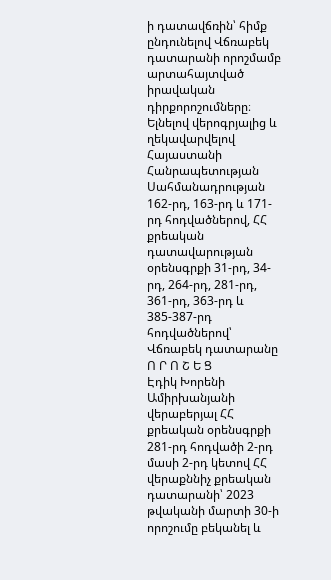ի դատավճռին՝ հիմք ընդունելով Վճռաբեկ դատարանի որոշմամբ արտահայտված իրավական դիրքորոշումները։
Ելնելով վերոգրյալից և ղեկավարվելով Հայաստանի Հանրապետության Սահմանադրության 162-րդ, 163-րդ և 171-րդ հոդվածներով, ՀՀ քրեական դատավարության օրենսգրքի 31-րդ, 34-րդ, 264-րդ, 281-րդ, 361-րդ, 363-րդ և 385-387-րդ հոդվածներով՝ Վճռաբեկ դատարանը
Ո Ր Ո Շ Ե Ց
Էդիկ Խորենի Ամիրխանյանի վերաբերյալ ՀՀ քրեական օրենսգրքի 281-րդ հոդվածի 2-րդ մասի 2-րդ կետով ՀՀ վերաքննիչ քրեական դատարանի՝ 2023 թվականի մարտի 30-ի որոշումը բեկանել և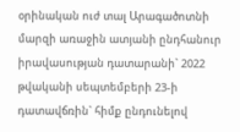օրինական ուժ տալ Արագածոտնի մարզի առաջին ատյանի ընդհանուր իրավասության դատարանի` 2022 թվականի սեպտեմբերի 23-ի դատավճռին` հիմք ընդունելով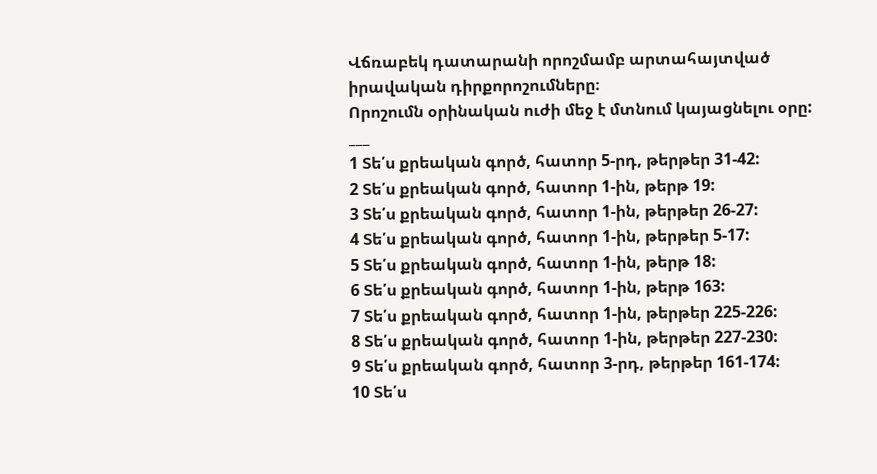Վճռաբեկ դատարանի որոշմամբ արտահայտված իրավական դիրքորոշումները։
Որոշումն օրինական ուժի մեջ է մտնում կայացնելու օրը:
___
1 Տե՛ս քրեական գործ, հատոր 5-րդ, թերթեր 31-42:
2 Տե՛ս քրեական գործ, հատոր 1-ին, թերթ 19:
3 Տե՛ս քրեական գործ, հատոր 1-ին, թերթեր 26-27:
4 Տե՛ս քրեական գործ, հատոր 1-ին, թերթեր 5-17:
5 Տե՛ս քրեական գործ, հատոր 1-ին, թերթ 18:
6 Տե՛ս քրեական գործ, հատոր 1-ին, թերթ 163:
7 Տե՛ս քրեական գործ, հատոր 1-ին, թերթեր 225-226:
8 Տե՛ս քրեական գործ, հատոր 1-ին, թերթեր 227-230:
9 Տե՛ս քրեական գործ, հատոր 3-րդ, թերթեր 161-174:
10 Տե՛ս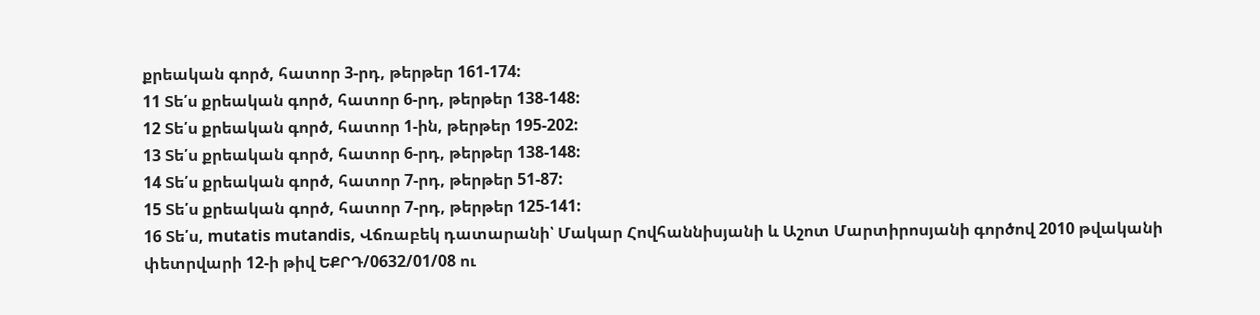քրեական գործ, հատոր 3-րդ, թերթեր 161-174:
11 Տե՛ս քրեական գործ, հատոր 6-րդ, թերթեր 138-148:
12 Տե՛ս քրեական գործ, հատոր 1-ին, թերթեր 195-202:
13 Տե՛ս քրեական գործ, հատոր 6-րդ, թերթեր 138-148:
14 Տե՛ս քրեական գործ, հատոր 7-րդ, թերթեր 51-87:
15 Տե՛ս քրեական գործ, հատոր 7-րդ, թերթեր 125-141:
16 Տե՛ս, mutatis mutandis, Վճռաբեկ դատարանի՝ Մակար Հովհաննիսյանի և Աշոտ Մարտիրոսյանի գործով 2010 թվականի փետրվարի 12-ի թիվ ԵՔՐԴ/0632/01/08 ու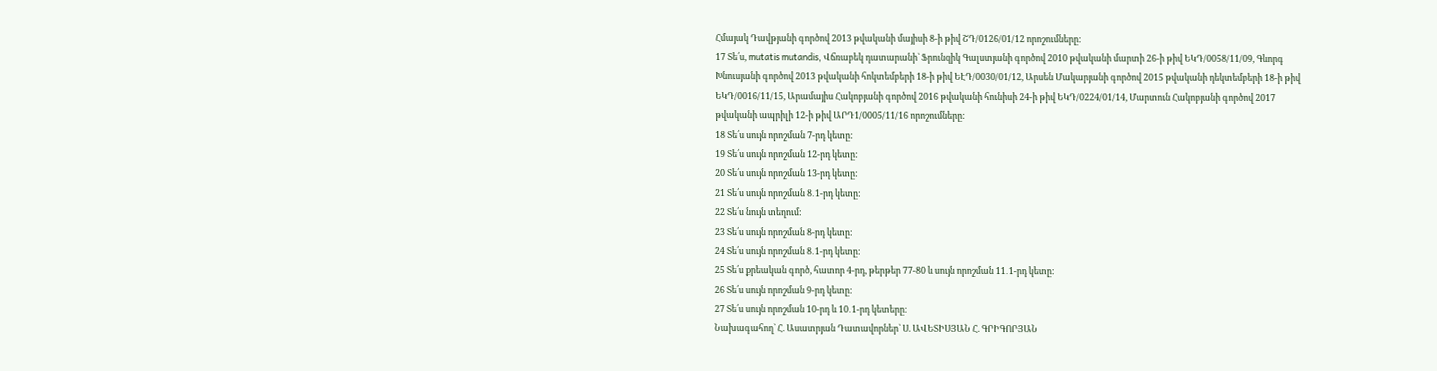Հմայակ Դավթյանի գործով 2013 թվականի մայիսի 8-ի թիվ ՇԴ/0126/01/12 որոշումները:
17 Տե՛ս, mutatis mutandis, Վճռաբեկ դատարանի` Ֆրունզիկ Գալստյանի գործով 2010 թվականի մարտի 26-ի թիվ ԵԿԴ/0058/11/09, Գևորգ Խնուսյանի գործով 2013 թվականի հոկտեմբերի 18-ի թիվ ԵԷԴ/0030/01/12, Արսեն Մակարյանի գործով 2015 թվականի դեկտեմբերի 18-ի թիվ ԵԿԴ/0016/11/15, Արամայիս Հակոբյանի գործով 2016 թվականի հունիսի 24-ի թիվ ԵԿԴ/0224/01/14, Մարտուն Հակոբյանի գործով 2017 թվականի ապրիլի 12-ի թիվ ԱՐԴ1/0005/11/16 որոշումները:
18 Տե՛ս սույն որոշման 7-րդ կետը:
19 Տե՛ս սույն որոշման 12-րդ կետը:
20 Տե՛ս սույն որոշման 13-րդ կետը:
21 Տե՛ս սույն որոշման 8․1-րդ կետը:
22 Տե՛ս նույն տեղում:
23 Տե՛ս սույն որոշման 8-րդ կետը:
24 Տե՛ս սույն որոշման 8․1-րդ կետը:
25 Տե՛ս քրեական գործ, հատոր 4-րդ, թերթեր 77-80 և սույն որոշման 11․1-րդ կետը:
26 Տե՛ս սույն որոշման 9-րդ կետը:
27 Տե՛ս սույն որոշման 10-րդ և 10․1-րդ կետերը։
Նախագահող` Հ. Ասատրյան Դատավորներ` Ս. ԱՎԵՏԻՍՅԱՆ Հ. ԳՐԻԳՈՐՅԱՆ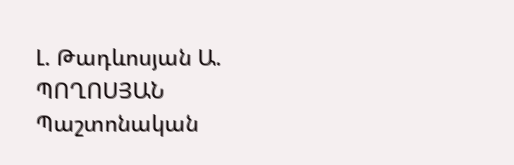Լ. Թադևոսյան Ա. ՊՈՂՈՍՅԱՆ
Պաշտոնական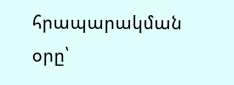հրապարակման օրը՝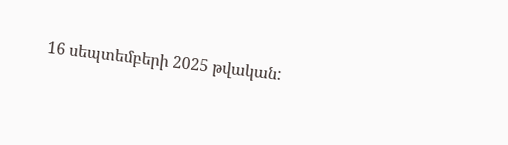16 սեպտեմբերի 2025 թվական: